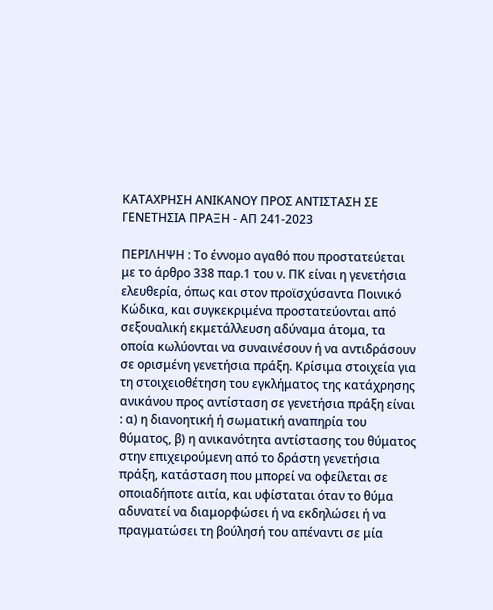ΚΑΤΑΧΡΗΣΗ ΑΝΙΚΑΝΟΥ ΠΡΟΣ ΑΝΤΙΣΤΑΣΗ ΣΕ ΓΕΝΕΤΗΣΙΑ ΠΡΑΞΗ - ΑΠ 241-2023

ΠΕΡΙΛΗΨΗ : Το έννομο αγαθό που προστατεύεται με το άρθρο 338 παρ.1 του ν. ΠΚ είναι η γενετήσια ελευθερία, όπως και στον προϊσχύσαντα Ποινικό Κώδικα, και συγκεκριμένα προστατεύονται από σεξουαλική εκμετάλλευση αδύναμα άτομα, τα οποία κωλύονται να συναινέσουν ή να αντιδράσουν σε ορισμένη γενετήσια πράξη. Κρίσιμα στοιχεία για τη στοιχειοθέτηση του εγκλήματος της κατάχρησης ανικάνου προς αντίσταση σε γενετήσια πράξη είναι : α) η διανοητική ή σωματική αναπηρία του θύματος, β) η ανικανότητα αντίστασης του θύματος στην επιχειρούμενη από το δράστη γενετήσια πράξη, κατάσταση που μπορεί να οφείλεται σε οποιαδήποτε αιτία, και υφίσταται όταν το θύμα αδυνατεί να διαμορφώσει ή να εκδηλώσει ή να πραγματώσει τη βούλησή του απέναντι σε μία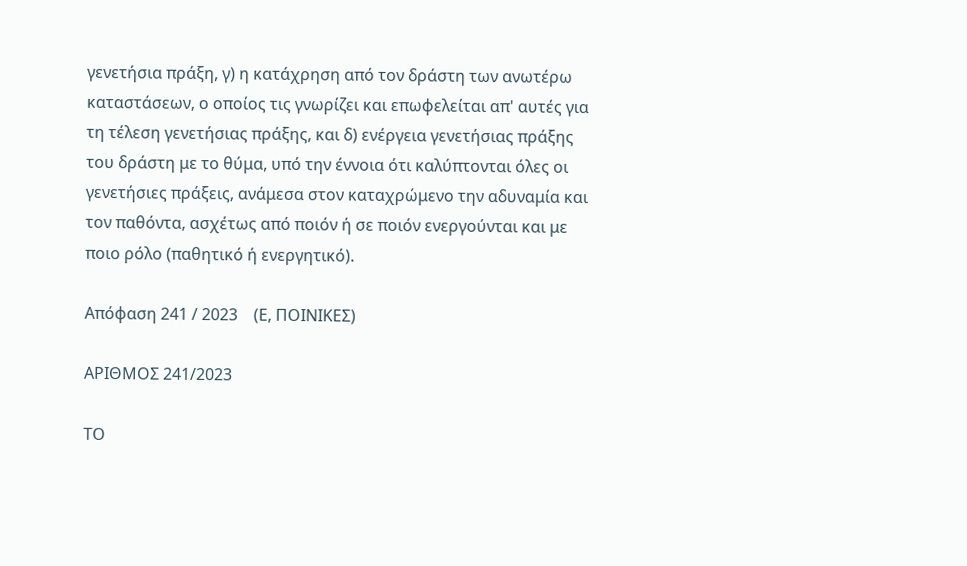γενετήσια πράξη, γ) η κατάχρηση από τον δράστη των ανωτέρω καταστάσεων, ο οποίος τις γνωρίζει και επωφελείται απ' αυτές για τη τέλεση γενετήσιας πράξης, και δ) ενέργεια γενετήσιας πράξης του δράστη με το θύμα, υπό την έννοια ότι καλύπτονται όλες οι γενετήσιες πράξεις, ανάμεσα στον καταχρώμενο την αδυναμία και τον παθόντα, ασχέτως από ποιόν ή σε ποιόν ενεργούνται και με ποιο ρόλο (παθητικό ή ενεργητικό).

Απόφαση 241 / 2023    (Ε, ΠΟΙΝΙΚΕΣ)

ΑΡΙΘΜΟΣ 241/2023

ΤΟ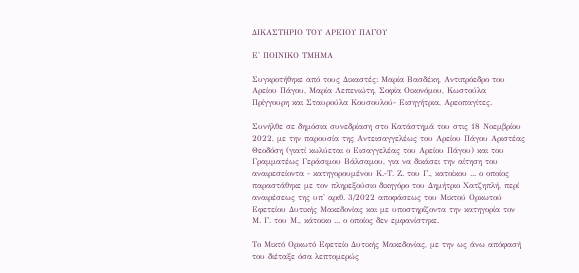ΔΙΚΑΣΤΗΡΙΟ ΤΟΥ ΑΡΕΙΟΥ ΠΑΓΟΥ

Ε' ΠΟΙΝΙΚΟ ΤΜΗΜΑ

Συγκροτήθηκε από τους Δικαστές: Μαρία Βασδέκη, Αντιπρόεδρο του Αρείου Πάγου, Μαρία Λεπενιώτη, Σοφία Οικονόμου, Κωστούλα Πρίγγουρη και Σταυρούλα Κουσουλού- Εισηγήτρια, Αρεοπαγίτες.

Συνήλθε σε δημόσια συνεδρίαση στο Κατάστημά του στις 18 Νοεμβρίου 2022, με την παρουσία της Αντεισαγγελέως του Αρείου Πάγου Αριστέας Θεοδόση (γιατί κωλύεται ο Εισαγγελέας του Αρείου Πάγου) και του Γραμματέως Γεράσιμου Βάλσαμου, για να δικάσει την αίτηση του αναιρεσείοντα - κατηγορουμένου Κ.-Τ. Ζ. του Γ., κατοίκου ... ο οποίος παραστάθηκε με τον πληρεξούσιο δικηγόρο του Δημήτριο Χατζηπλή, περί αναιρέσεως της υπ' αριθ. 3/2022 αποφάσεως του Μικτού Ορκωτού Εφετείου Δυτικής Μακεδονίας και με υποστηρίζοντα την κατηγορία τον Μ. Γ. του Μ., κάτοικο ... ο οποίος δεν εμφανίστηκε.

Το Μικτό Ορκωτό Εφετείο Δυτικής Μακεδονίας, με την ως άνω απόφασή του διέταξε όσα λεπτομερώς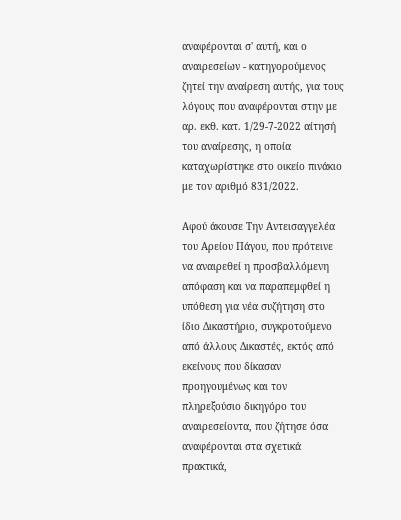αναφέρονται σ' αυτή, και ο αναιρεσείων - κατηγορούμενος ζητεί την αναίρεση αυτής, για τους λόγους που αναφέρονται στην με αρ. εκθ. κατ. 1/29-7-2022 αίτησή του αναίρεσης, η οποία καταχωρίστηκε στο οικείο πινάκιο με τον αριθμό 831/2022.

Αφού άκουσε Την Αντεισαγγελέα του Αρείου Πάγου, που πρότεινε να αναιρεθεί η προσβαλλόμενη απόφαση και να παραπεμφθεί η υπόθεση για νέα συζήτηση στο ίδιο Δικαστήριο, συγκροτούμενο από άλλους Δικαστές, εκτός από εκείνους που δίκασαν προηγουμένως και τον πληρεξούσιο δικηγόρο του αναιρεσείοντα, που ζήτησε όσα αναφέρονται στα σχετικά πρακτικά,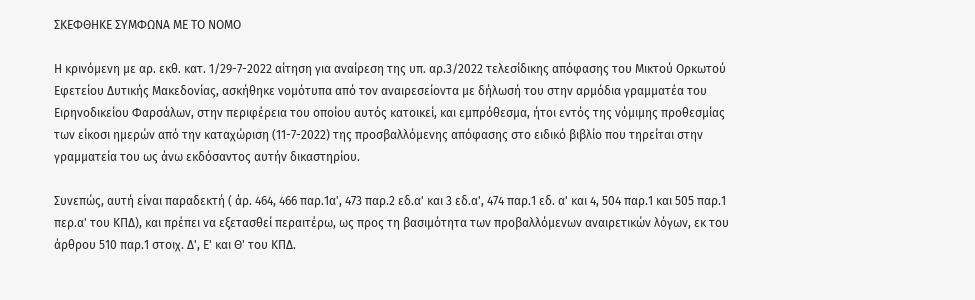ΣΚΕΦΘΗΚΕ ΣΥΜΦΩΝΑ ΜΕ ΤΟ ΝΟΜΟ

Η κρινόμενη με αρ. εκθ. κατ. 1/29-7-2022 αίτηση για αναίρεση της υπ. αρ.3/2022 τελεσίδικης απόφασης του Μικτού Ορκωτού Εφετείου Δυτικής Μακεδονίας, ασκήθηκε νομότυπα από τον αναιρεσείοντα με δήλωσή του στην αρμόδια γραμματέα του Ειρηνοδικείου Φαρσάλων, στην περιφέρεια του οποίου αυτός κατοικεί, και εμπρόθεσμα, ήτοι εντός της νόμιμης προθεσμίας των είκοσι ημερών από την καταχώριση (11-7-2022) της προσβαλλόμενης απόφασης στο ειδικό βιβλίο που τηρείται στην γραμματεία του ως άνω εκδόσαντος αυτήν δικαστηρίου.

Συνεπώς, αυτή είναι παραδεκτή ( άρ. 464, 466 παρ.1α', 473 παρ.2 εδ.α' και 3 εδ.α', 474 παρ.1 εδ. α' και 4, 504 παρ.1 και 505 παρ.1 περ.α' του ΚΠΔ), και πρέπει να εξετασθεί περαιτέρω, ως προς τη βασιμότητα των προβαλλόμενων αναιρετικών λόγων, εκ του άρθρου 510 παρ.1 στοιχ. Δ', Ε' και Θ' του ΚΠΔ.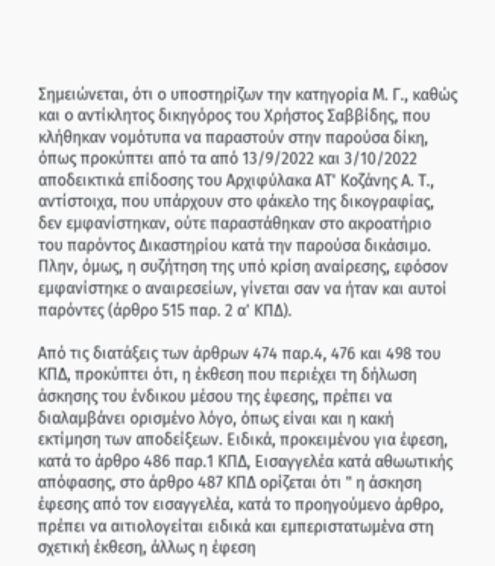Σημειώνεται, ότι ο υποστηρίζων την κατηγορία Μ. Γ., καθώς και ο αντίκλητος δικηγόρος του Χρήστος Σαββίδης, που κλήθηκαν νομότυπα να παραστούν στην παρούσα δίκη, όπως προκύπτει από τα από 13/9/2022 και 3/10/2022 αποδεικτικά επίδοσης του Αρχιφύλακα ΑΤ' Κοζάνης Α. Τ., αντίστοιχα, που υπάρχουν στο φάκελο της δικογραφίας, δεν εμφανίστηκαν, ούτε παραστάθηκαν στο ακροατήριο του παρόντος Δικαστηρίου κατά την παρούσα δικάσιμο. Πλην, όμως, η συζήτηση της υπό κρίση αναίρεσης, εφόσον εμφανίστηκε ο αναιρεσείων, γίνεται σαν να ήταν και αυτοί παρόντες (άρθρο 515 παρ. 2 α' ΚΠΔ).

Από τις διατάξεις των άρθρων 474 παρ.4, 476 και 498 του ΚΠΔ, προκύπτει ότι, η έκθεση που περιέχει τη δήλωση άσκησης του ένδικου μέσου της έφεσης, πρέπει να διαλαμβάνει ορισμένο λόγο, όπως είναι και η κακή εκτίμηση των αποδείξεων. Ειδικά, προκειμένου για έφεση, κατά το άρθρο 486 παρ.1 ΚΠΔ, Εισαγγελέα κατά αθωωτικής απόφασης, στο άρθρο 487 ΚΠΔ ορίζεται ότι " η άσκηση έφεσης από τον εισαγγελέα, κατά το προηγούμενο άρθρο, πρέπει να αιτιολογείται ειδικά και εμπεριστατωμένα στη σχετική έκθεση, άλλως η έφεση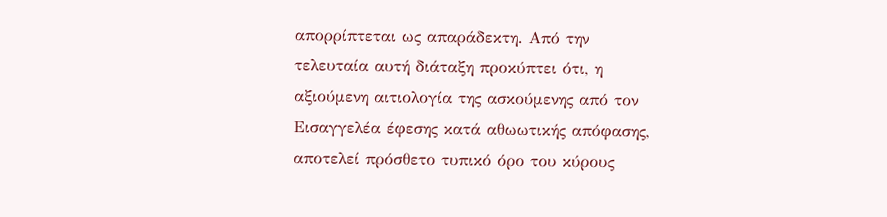απορρίπτεται ως απαράδεκτη. Από την τελευταία αυτή διάταξη προκύπτει ότι, η αξιούμενη αιτιολογία της ασκούμενης από τον Εισαγγελέα έφεσης κατά αθωωτικής απόφασης, αποτελεί πρόσθετο τυπικό όρο του κύρους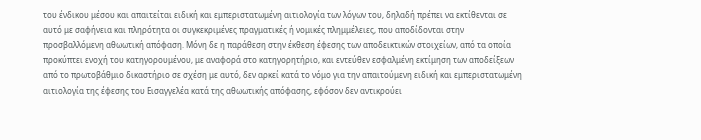του ένδικου μέσου και απαιτείται ειδική και εμπεριστατωμένη αιτιολογία των λόγων του, δηλαδή πρέπει να εκτίθενται σε αυτό με σαφήνεια και πληρότητα οι συγκεκριμένες πραγματικές ή νομικές πλημμέλειες, που αποδίδονται στην προσβαλλόμενη αθωωτική απόφαση. Μόνη δε η παράθεση στην έκθεση έφεσης των αποδεικτικών στοιχείων, από τα οποία προκύπτει ενοχή του κατηγορουμένου, με αναφορά στο κατηγορητήριο, και εντεύθεν εσφαλμένη εκτίμηση των αποδείξεων από το πρωτοβάθμιο δικαστήριο σε σχέση με αυτό, δεν αρκεί κατά το νόμο για την απαιτούμενη ειδική και εμπεριστατωμένη αιτιολογία της έφεσης του Εισαγγελέα κατά της αθωωτικής απόφασης, εφόσον δεν αντικρούει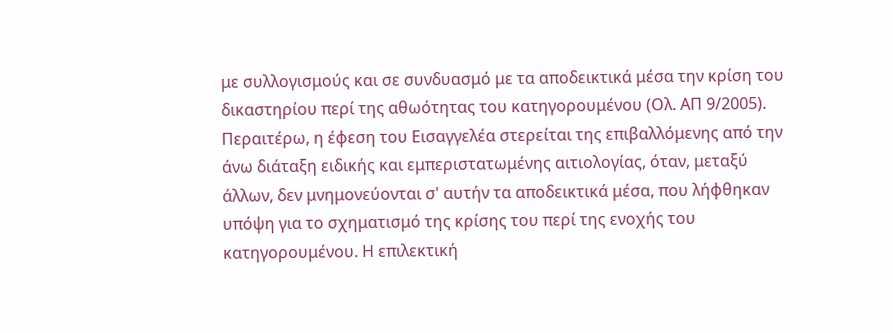με συλλογισμούς και σε συνδυασμό με τα αποδεικτικά μέσα την κρίση του δικαστηρίου περί της αθωότητας του κατηγορουμένου (Ολ. ΑΠ 9/2005). Περαιτέρω, η έφεση του Εισαγγελέα στερείται της επιβαλλόμενης από την άνω διάταξη ειδικής και εμπεριστατωμένης αιτιολογίας, όταν, μεταξύ άλλων, δεν μνημονεύονται σ' αυτήν τα αποδεικτικά μέσα, που λήφθηκαν υπόψη για το σχηματισμό της κρίσης του περί της ενοχής του κατηγορουμένου. Η επιλεκτική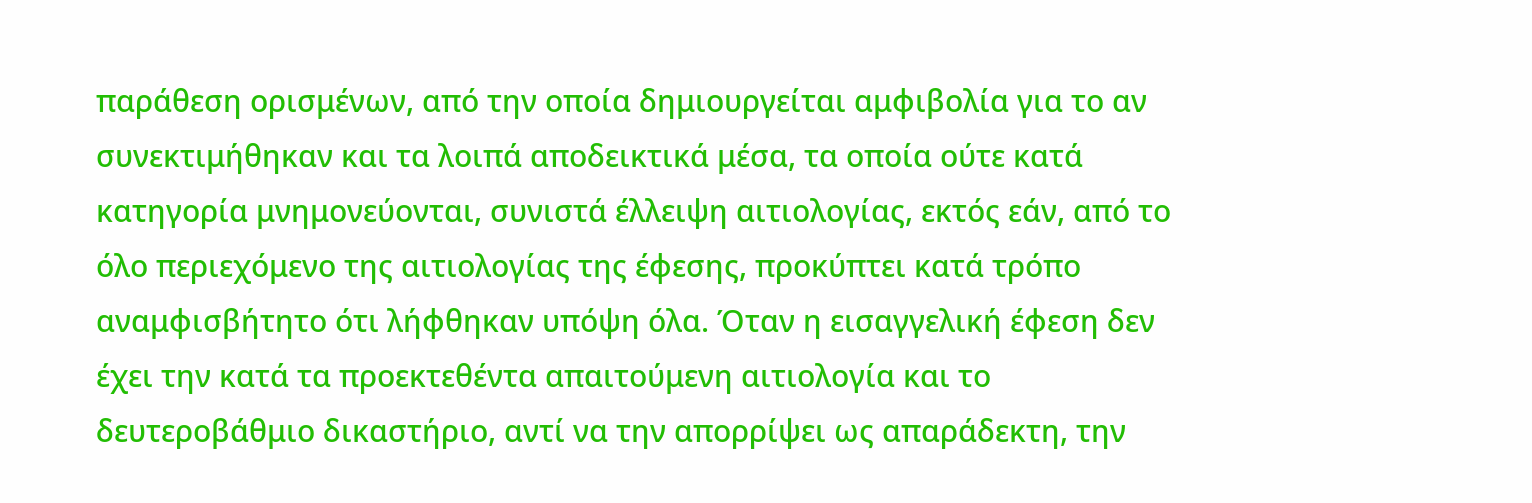παράθεση ορισμένων, από την οποία δημιουργείται αμφιβολία για το αν συνεκτιμήθηκαν και τα λοιπά αποδεικτικά μέσα, τα οποία ούτε κατά κατηγορία μνημονεύονται, συνιστά έλλειψη αιτιολογίας, εκτός εάν, από το όλο περιεχόμενο της αιτιολογίας της έφεσης, προκύπτει κατά τρόπο αναμφισβήτητο ότι λήφθηκαν υπόψη όλα. Όταν η εισαγγελική έφεση δεν έχει την κατά τα προεκτεθέντα απαιτούμενη αιτιολογία και το δευτεροβάθμιο δικαστήριο, αντί να την απορρίψει ως απαράδεκτη, την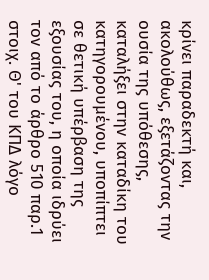κρίνει παραδεκτή και, ακολούθως, εξετάζοντας την ουσία της υπόθεσης, καταλήξει στην καταδίκη του κατηγορουμένου, υποπίπτει σε θετική υπέρβαση της εξουσίας του, η οποία ιδρύει τον από το άρθρο 510 παρ.1 στοιχ. Θ' του ΚΠΔ λόγο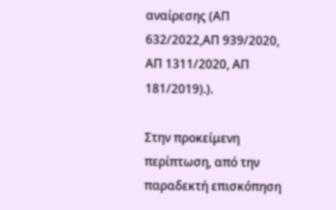αναίρεσης (ΑΠ 632/2022,ΑΠ 939/2020, ΑΠ 1311/2020, ΑΠ 181/2019).).

Στην προκείμενη περίπτωση, από την παραδεκτή επισκόπηση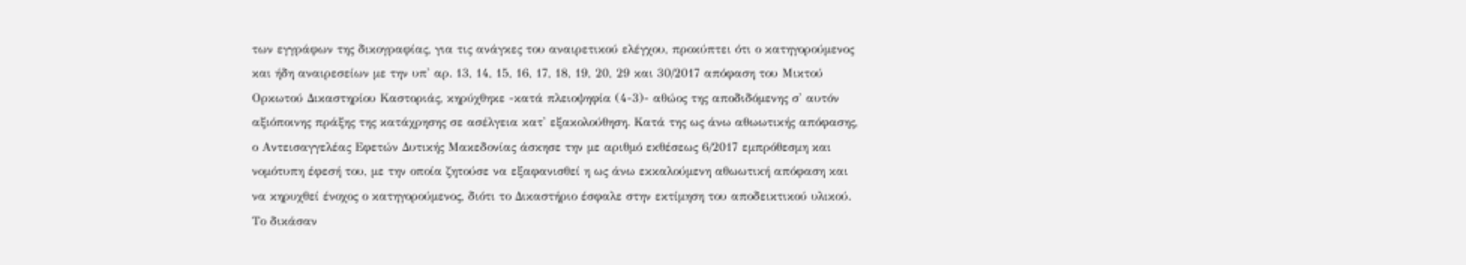των εγγράφων της δικογραφίας, για τις ανάγκες του αναιρετικού ελέγχου, προκύπτει ότι ο κατηγορούμενος και ήδη αναιρεσείων με την υπ' αρ. 13, 14, 15, 16, 17, 18, 19, 20, 29 και 30/2017 απόφαση του Μικτού Ορκωτού Δικαστηρίου Καστοριάς, κηρύχθηκε -κατά πλειοψηφία (4-3)- αθώος της αποδιδόμενης σ' αυτόν αξιόποινης πράξης της κατάχρησης σε ασέλγεια κατ' εξακολούθηση. Κατά της ως άνω αθωωτικής απόφασης, ο Αντεισαγγελέας Εφετών Δυτικής Μακεδονίας άσκησε την με αριθμό εκθέσεως 6/2017 εμπρόθεσμη και νομότυπη έφεσή του, με την οποία ζητούσε να εξαφανισθεί η ως άνω εκκαλούμενη αθωωτική απόφαση και να κηρυχθεί ένοχος ο κατηγορούμενος, διότι το Δικαστήριο έσφαλε στην εκτίμηση του αποδεικτικού υλικού. Το δικάσαν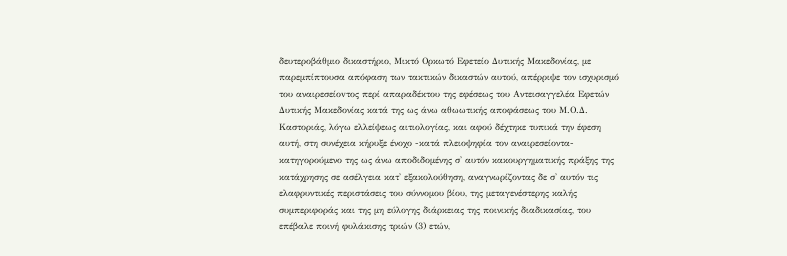δευτεροβάθμιο δικαστήριο, Μικτό Ορκωτό Εφετείο Δυτικής Μακεδονίας, με παρεμπίπτουσα απόφαση των τακτικών δικαστών αυτού, απέρριψε τον ισχυρισμό του αναιρεσείοvτος περί απαραδέκτου της εφέσεως του Αντεισαγγελέα Εφετών Δυτικής Μακεδονίας κατά της ως άνω αθωωτικής αποφάσεως του Μ.Ο.Δ. Καστοριάς, λόγω ελλείψεως αιτιολογίας, και αφού δέχτηκε τυπικά την έφεση αυτή, στη συνέχεια κήρυξε ένοχο -κατά πλειοψηφία τον αναιρεσείοντα-κατηγορούμενο της ως άνω αποδιδομένης σ' αυτόν κακουργηματικής πράξης της κατάχρησης σε ασέλγεια κατ' εξακολούθηση, αναγνωρίζοντας δε σ' αυτόν τις ελαφρυντικές περιστάσεις του σύννομου βίου, της μεταγενέστερης καλής συμπεριφοράς και της μη εύλογης διάρκειας της ποινικής διαδικασίας, του επέβαλε ποινή φυλάκισης τριών (3) ετών,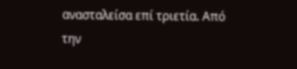ανασταλείσα επί τριετία. Από την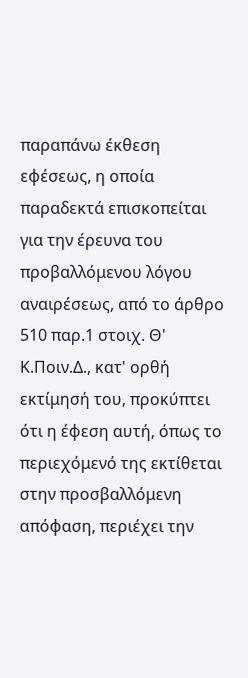παραπάνω έκθεση εφέσεως, η οποία παραδεκτά επισκοπείται για την έρευνα του προβαλλόμενου λόγου αναιρέσεως, από το άρθρο 510 παρ.1 στοιχ. Θ' Κ.Ποιν.Δ., κατ' ορθή εκτίμησή του, προκύπτει ότι η έφεση αυτή, όπως το περιεχόμενό της εκτίθεται στην προσβαλλόμενη απόφαση, περιέχει την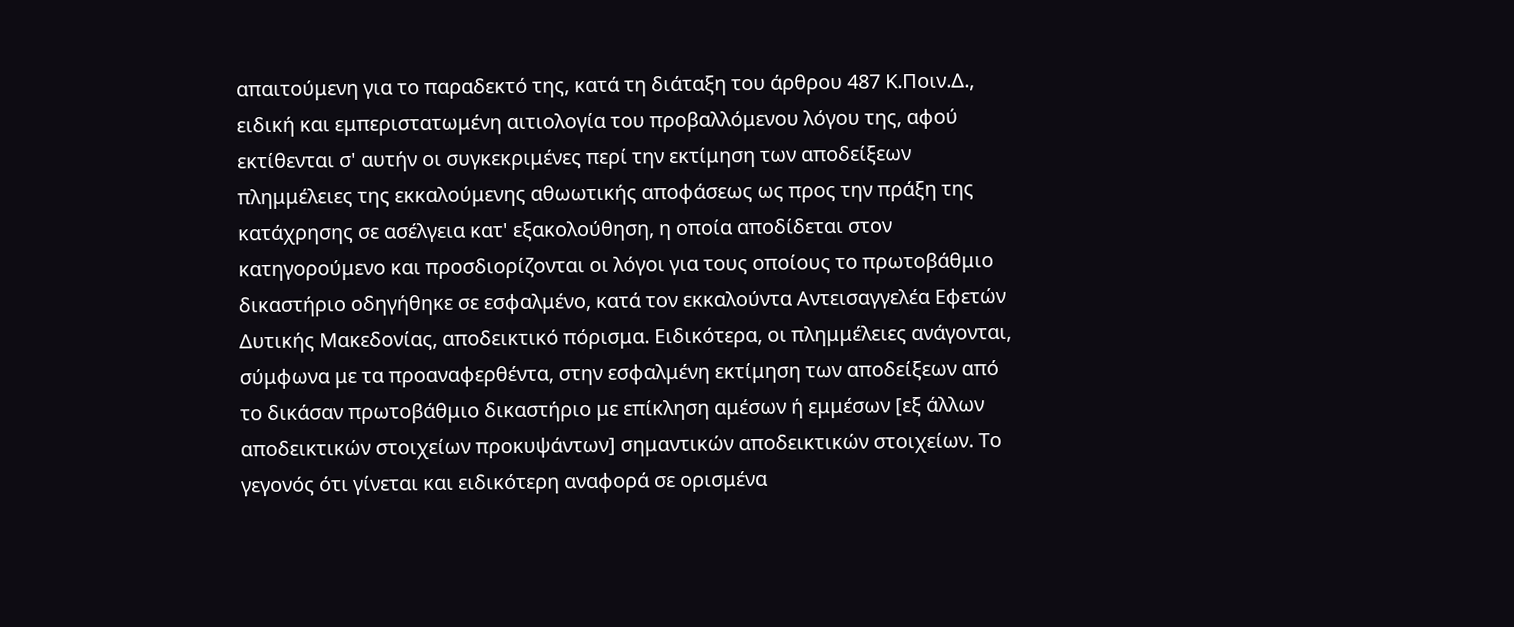απαιτούμενη για το παραδεκτό της, κατά τη διάταξη του άρθρου 487 Κ.Ποιν.Δ., ειδική και εμπεριστατωμένη αιτιολογία του προβαλλόμενου λόγου της, αφού εκτίθενται σ' αυτήν οι συγκεκριμένες περί την εκτίμηση των αποδείξεων πλημμέλειες της εκκαλούμενης αθωωτικής αποφάσεως ως προς την πράξη της κατάχρησης σε ασέλγεια κατ' εξακολούθηση, η οποία αποδίδεται στον κατηγορούμενο και προσδιορίζονται οι λόγοι για τους οποίους το πρωτοβάθμιο δικαστήριο οδηγήθηκε σε εσφαλμένο, κατά τον εκκαλούντα Αντεισαγγελέα Εφετών Δυτικής Μακεδονίας, αποδεικτικό πόρισμα. Ειδικότερα, οι πλημμέλειες ανάγονται, σύμφωνα με τα προαναφερθέντα, στην εσφαλμένη εκτίμηση των αποδείξεων από το δικάσαν πρωτοβάθμιο δικαστήριο με επίκληση αμέσων ή εμμέσων [εξ άλλων αποδεικτικών στοιχείων προκυψάντων] σημαντικών αποδεικτικών στοιχείων. Το γεγονός ότι γίνεται και ειδικότερη αναφορά σε ορισμένα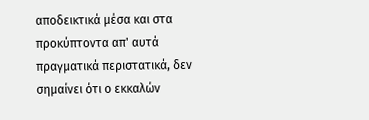αποδεικτικά μέσα και στα προκύπτοντα απ' αυτά πραγματικά περιστατικά, δεν σημαίνει ότι ο εκκαλών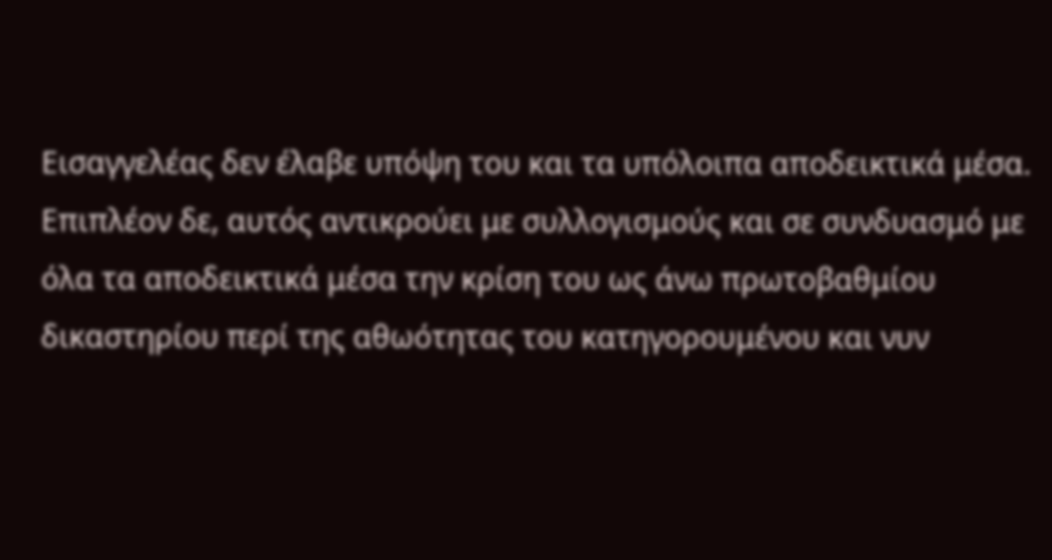Εισαγγελέας δεν έλαβε υπόψη του και τα υπόλοιπα αποδεικτικά μέσα. Επιπλέον δε, αυτός αντικρούει με συλλογισμούς και σε συνδυασμό με όλα τα αποδεικτικά μέσα την κρίση του ως άνω πρωτοβαθμίου δικαστηρίου περί της αθωότητας του κατηγορουμένου και νυν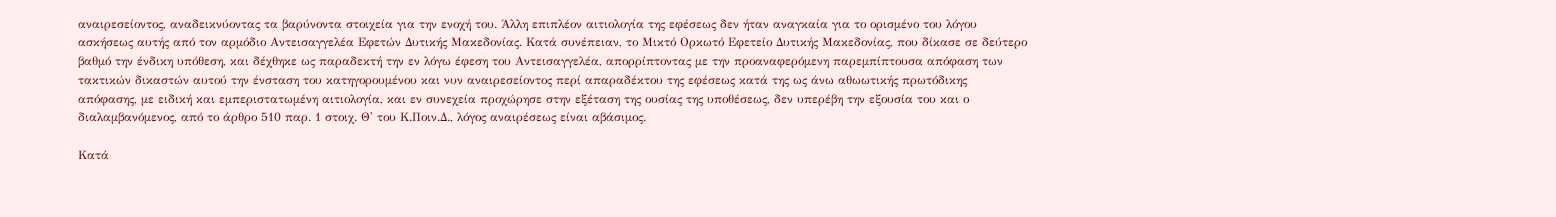αναιρεσείοντος, αναδεικνύοντας τα βαρύνοντα στοιχεία για την ενοχή του. Άλλη επιπλέον αιτιολογία της εφέσεως δεν ήταν αναγκαία για το ορισμένο του λόγου ασκήσεως αυτής από τον αρμόδιο Αντεισαγγελέα Εφετών Δυτικής Μακεδονίας. Κατά συνέπειαν, το Μικτό Ορκωτό Εφετείο Δυτικής Μακεδονίας, που δίκασε σε δεύτερο βαθμό την ένδικη υπόθεση, και δέχθηκε ως παραδεκτή την εν λόγω έφεση του Αντεισαγγελέα, απορρίπτοντας με την προαναφερόμενη παρεμπίπτουσα απόφαση των τακτικών δικαστών αυτού την ένσταση του κατηγορουμένου και νυν αναιρεσείοντος περί απαραδέκτου της εφέσεως κατά της ως άνω αθωωτικής πρωτόδικης απόφασης, με ειδική και εμπεριστατωμένη αιτιολογία, και εν συνεχεία προχώρησε στην εξέταση της ουσίας της υποθέσεως, δεν υπερέβη την εξουσία του και ο διαλαμβανόμενος, από το άρθρο 510 παρ. 1 στοιχ. Θ' του Κ.Ποιν.Δ., λόγος αναιρέσεως είναι αβάσιμος.

Κατά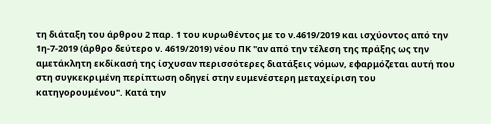τη διάταξη του άρθρου 2 παρ. 1 του κυρωθέντος με το ν.4619/2019 και ισχύοντος από την 1η-7-2019 (άρθρο δεύτερο ν. 4619/2019) νέου ΠΚ "αν από την τέλεση της πράξης ως την αμετάκλητη εκδίκασή της ίσχυσαν περισσότερες διατάξεις νόμων, εφαρμόζεται αυτή που στη συγκεκριμένη περίπτωση οδηγεί στην ευμενέστερη μεταχείριση του κατηγορουμένου". Κατά την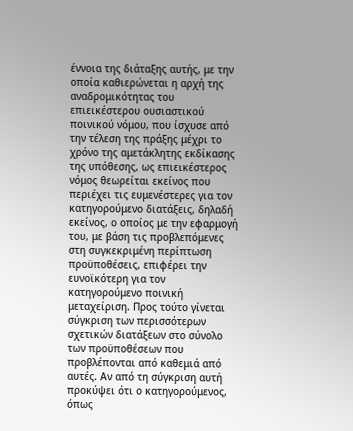έννοια της διάταξης αυτής, με την οποία καθιερώνεται η αρχή της αναδρομικότητας του επιεικέστερου ουσιαστικού ποινικού νόμου, που ίσχυσε από την τέλεση της πράξης μέχρι το χρόνο της αμετάκλητης εκδίκασης της υπόθεσης, ως επιεικέστερος νόμος θεωρείται εκείνος που περιέχει τις ευμενέστερες για τον κατηγορούμενο διατάξεις, δηλαδή εκείνος, ο οποίος με την εφαρμογή του, με βάση τις προβλεπόμενες στη συγκεκριμένη περίπτωση προϋποθέσεις, επιφέρει την ευνοϊκότερη για τον κατηγορούμενο ποινική μεταχείριση. Προς τούτο γίνεται σύγκριση των περισσότερων σχετικών διατάξεων στο σύνολο των προϋποθέσεων που προβλέπονται από καθεμιά από αυτές. Αν από τη σύγκριση αυτή προκύψει ότι ο κατηγορούμενος, όπως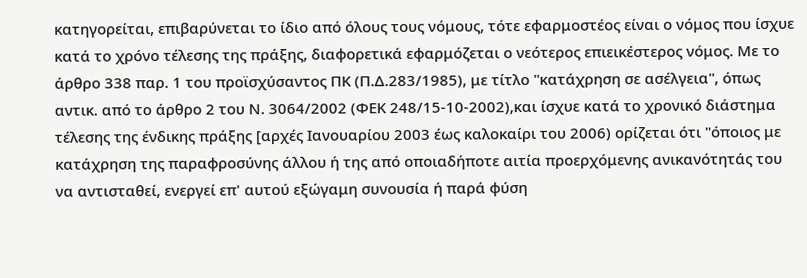κατηγορείται, επιβαρύνεται το ίδιο από όλους τους νόμους, τότε εφαρμοστέος είναι ο νόμος που ίσχυε κατά το χρόνο τέλεσης της πράξης, διαφορετικά εφαρμόζεται ο νεότερος επιεικέστερος νόμος. Με το άρθρο 338 παρ. 1 του προϊσχύσαντος ΠΚ (Π.Δ.283/1985), με τίτλο "κατάχρηση σε ασέλγεια", όπως αντικ. από το άρθρο 2 του Ν. 3064/2002 (ΦΕΚ 248/15-10-2002),και ίσχυε κατά το χρονικό διάστημα τέλεσης της ένδικης πράξης [αρχές Ιανουαρίου 2003 έως καλοκαίρι του 2006) ορίζεται ότι "όποιος με κατάχρηση της παραφροσύνης άλλου ή της από οποιαδήποτε αιτία προερχόμενης ανικανότητάς του να αντισταθεί, ενεργεί επ' αυτού εξώγαμη συνουσία ή παρά φύση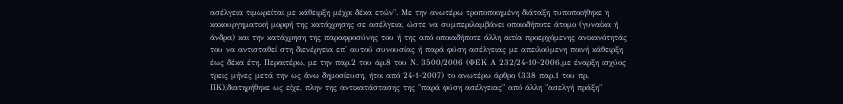ασέλγεια τιμωρείται με κάθειρξη μέχρι δέκα ετών". Με την ανωτέρω τροποποιημένη διάταξη τυποποιήθηκε η κακουργηματική μορφή της κατάχρησης σε ασέλγεια, ώστε να συμπεριλαμβάνει οποιοδήποτε άτομο (γυναίκα ή άνδρα) και την κατάχρηση της παραφροσύνης του ή της από οποιαδήποτε άλλη αιτία προερχόμενης ανικανότητάς του να αντισταθεί στη διενέργεια επ' αυτού συνουσίας ή παρά φύση ασέλγειας με απειλούμενη ποινή κάθειρξη έως δέκα έτη. Περαιτέρω, με την παρ.2 του άρ.8 του Ν. 3500/2006 (ΦΕΚ Α 232/24-10-2006,με έναρξη ισχύος τρεις μήνες μετά την ως άνω δημοσίευση, ήτοι από 24-1-2007) το ανωτέρω άρθρο (338 παρ.1 του πρ. ΠΚ),διατηρήθηκε ως είχε, πλην της αντικατάστασης της "παρά φύση ασέλγειας" από άλλη "ασελγή πράξη"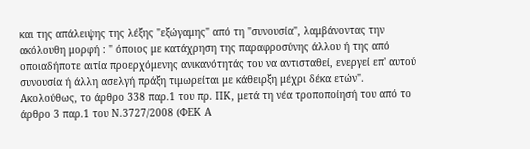και της απάλειψης της λέξης "εξώγαμης" από τη "συνουσία", λαμβάνοντας την ακόλουθη μορφή : " όποιος με κατάχρηση της παραφροσύνης άλλου ή της από οποιαδήποτε αιτία προερχόμενης ανικανότητάς του να αντισταθεί, ενεργεί επ' αυτού συνουσία ή άλλη ασελγή πράξη τιμωρείται με κάθειρξη μέχρι δέκα ετών". Ακολούθως, το άρθρο 338 παρ.1 του πρ. ΠΚ, μετά τη νέα τροποποίησή του από το άρθρο 3 παρ.1 του Ν.3727/2008 (ΦΕΚ Α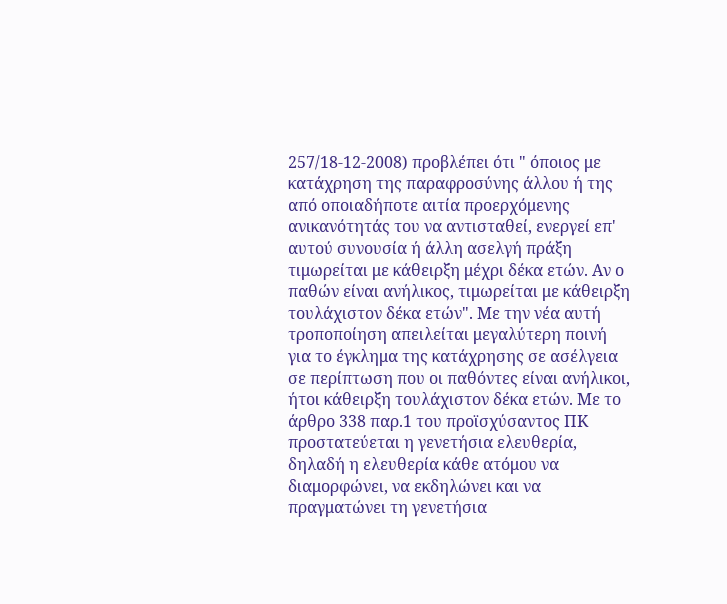257/18-12-2008) προβλέπει ότι " όποιος με κατάχρηση της παραφροσύνης άλλου ή της από οποιαδήποτε αιτία προερχόμενης ανικανότητάς του να αντισταθεί, ενεργεί επ' αυτού συνουσία ή άλλη ασελγή πράξη τιμωρείται με κάθειρξη μέχρι δέκα ετών. Αν ο παθών είναι ανήλικος, τιμωρείται με κάθειρξη τουλάχιστον δέκα ετών". Mε την νέα αυτή τροποποίηση απειλείται μεγαλύτερη ποινή για το έγκλημα της κατάχρησης σε ασέλγεια σε περίπτωση που οι παθόντες είναι ανήλικοι, ήτοι κάθειρξη τουλάχιστον δέκα ετών. Με το άρθρο 338 παρ.1 του προϊσχύσαντος ΠΚ προστατεύεται η γενετήσια ελευθερία, δηλαδή η ελευθερία κάθε ατόμου να διαμορφώνει, να εκδηλώνει και να πραγματώνει τη γενετήσια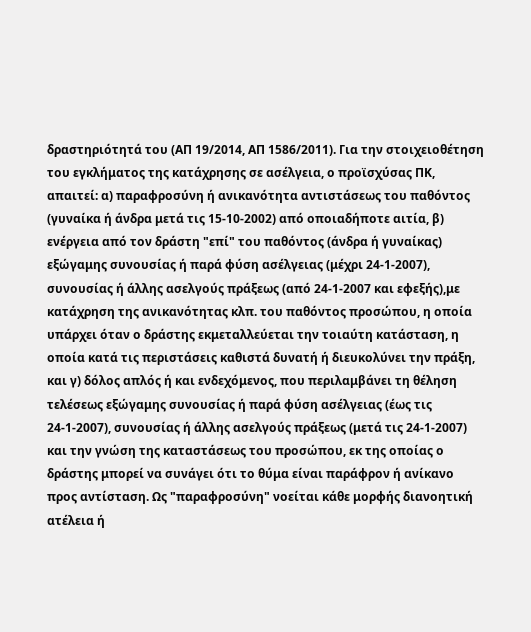δραστηριότητά του (ΑΠ 19/2014, ΑΠ 1586/2011). Για την στοιχειοθέτηση του εγκλήματος της κατάχρησης σε ασέλγεια, ο προϊσχύσας ΠΚ, απαιτεί: α) παραφροσύνη ή ανικανότητα αντιστάσεως του παθόντος (γυναίκα ή άνδρα μετά τις 15-10-2002) από οποιαδήποτε αιτία, β) ενέργεια από τον δράστη "επί" του παθόντος (άνδρα ή γυναίκας) εξώγαμης συνουσίας ή παρά φύση ασέλγειας (μέχρι 24-1-2007), συνουσίας ή άλλης ασελγούς πράξεως (από 24-1-2007 και εφεξής),με κατάχρηση της ανικανότητας κλπ. του παθόντος προσώπου, η οποία υπάρχει όταν ο δράστης εκμεταλλεύεται την τοιαύτη κατάσταση, η οποία κατά τις περιστάσεις καθιστά δυνατή ή διευκολύνει την πράξη, και γ) δόλος απλός ή και ενδεχόμενος, που περιλαμβάνει τη θέληση τελέσεως εξώγαμης συνουσίας ή παρά φύση ασέλγειας (έως τις 24-1-2007), συνουσίας ή άλλης ασελγούς πράξεως (μετά τις 24-1-2007) και την γνώση της καταστάσεως του προσώπου, εκ της οποίας ο δράστης μπορεί να συνάγει ότι το θύμα είναι παράφρον ή ανίκανο προς αντίσταση. Ως "παραφροσύνη" νοείται κάθε μορφής διανοητική ατέλεια ή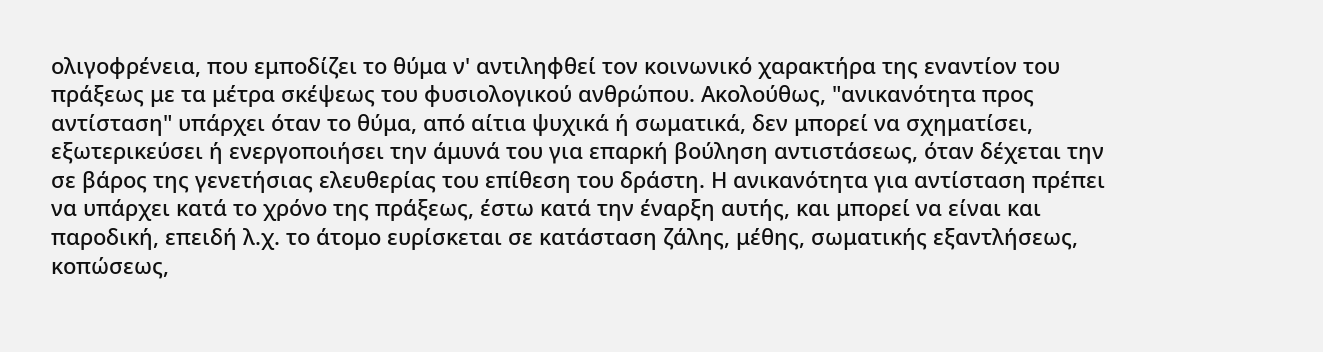ολιγοφρένεια, που εμποδίζει το θύμα ν' αντιληφθεί τον κοινωνικό χαρακτήρα της εναντίον του πράξεως με τα μέτρα σκέψεως του φυσιολογικού ανθρώπου. Ακολούθως, "ανικανότητα προς αντίσταση" υπάρχει όταν το θύμα, από αίτια ψυχικά ή σωματικά, δεν μπορεί να σχηματίσει, εξωτερικεύσει ή ενεργοποιήσει την άμυνά του για επαρκή βούληση αντιστάσεως, όταν δέχεται την σε βάρος της γενετήσιας ελευθερίας του επίθεση του δράστη. Η ανικανότητα για αντίσταση πρέπει να υπάρχει κατά το χρόνο της πράξεως, έστω κατά την έναρξη αυτής, και μπορεί να είναι και παροδική, επειδή λ.χ. το άτομο ευρίσκεται σε κατάσταση ζάλης, μέθης, σωματικής εξαντλήσεως, κοπώσεως,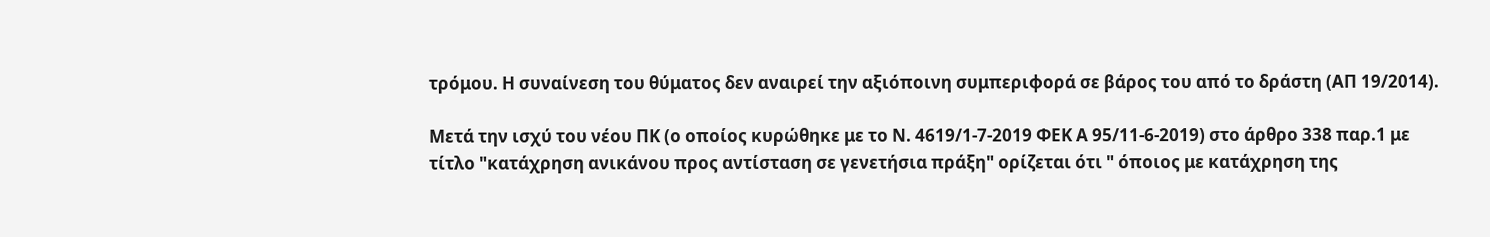τρόμου. Η συναίνεση του θύματος δεν αναιρεί την αξιόποινη συμπεριφορά σε βάρος του από το δράστη (ΑΠ 19/2014).

Μετά την ισχύ του νέου ΠΚ (ο οποίος κυρώθηκε με το Ν. 4619/1-7-2019 ΦΕΚ Α 95/11-6-2019) στο άρθρο 338 παρ.1 με τίτλο "κατάχρηση ανικάνου προς αντίσταση σε γενετήσια πράξη" ορίζεται ότι " όποιος με κατάχρηση της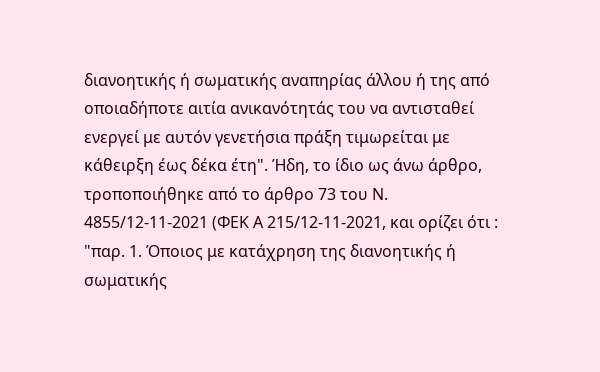διανοητικής ή σωματικής αναπηρίας άλλου ή της από οποιαδήποτε αιτία ανικανότητάς του να αντισταθεί ενεργεί με αυτόν γενετήσια πράξη τιμωρείται με κάθειρξη έως δέκα έτη". Ήδη, το ίδιο ως άνω άρθρο, τροποποιήθηκε από το άρθρο 73 του Ν. 4855/12-11-2021 (ΦΕΚ Α 215/12-11-2021, και ορίζει ότι : "παρ. 1. Όποιος με κατάχρηση της διανοητικής ή σωματικής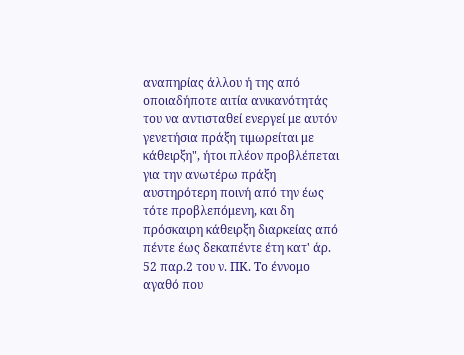αναπηρίας άλλου ή της από οποιαδήποτε αιτία ανικανότητάς του να αντισταθεί ενεργεί με αυτόν γενετήσια πράξη τιμωρείται με κάθειρξη", ήτοι πλέον προβλέπεται για την ανωτέρω πράξη αυστηρότερη ποινή από την έως τότε προβλεπόμενη, και δη πρόσκαιρη κάθειρξη διαρκείας από πέντε έως δεκαπέντε έτη κατ' άρ. 52 παρ.2 του ν. ΠΚ. Το έννομο αγαθό που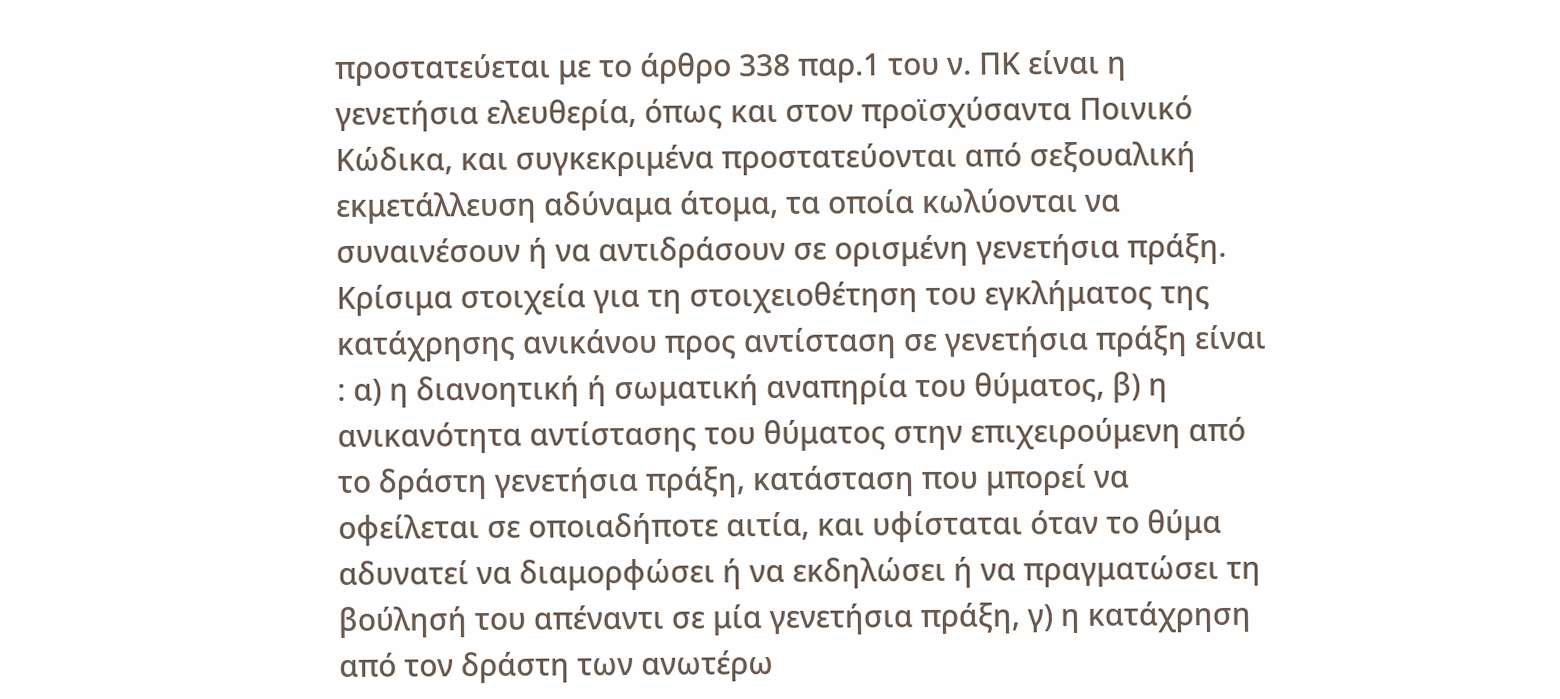προστατεύεται με το άρθρο 338 παρ.1 του ν. ΠΚ είναι η γενετήσια ελευθερία, όπως και στον προϊσχύσαντα Ποινικό Κώδικα, και συγκεκριμένα προστατεύονται από σεξουαλική εκμετάλλευση αδύναμα άτομα, τα οποία κωλύονται να συναινέσουν ή να αντιδράσουν σε ορισμένη γενετήσια πράξη. Κρίσιμα στοιχεία για τη στοιχειοθέτηση του εγκλήματος της κατάχρησης ανικάνου προς αντίσταση σε γενετήσια πράξη είναι : α) η διανοητική ή σωματική αναπηρία του θύματος, β) η ανικανότητα αντίστασης του θύματος στην επιχειρούμενη από το δράστη γενετήσια πράξη, κατάσταση που μπορεί να οφείλεται σε οποιαδήποτε αιτία, και υφίσταται όταν το θύμα αδυνατεί να διαμορφώσει ή να εκδηλώσει ή να πραγματώσει τη βούλησή του απέναντι σε μία γενετήσια πράξη, γ) η κατάχρηση από τον δράστη των ανωτέρω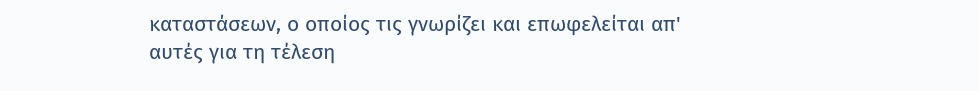καταστάσεων, ο οποίος τις γνωρίζει και επωφελείται απ' αυτές για τη τέλεση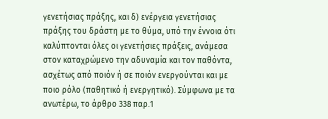γενετήσιας πράξης, και δ) ενέργεια γενετήσιας πράξης του δράστη με το θύμα, υπό την έννοια ότι καλύπτονται όλες οι γενετήσιες πράξεις, ανάμεσα στον καταχρώμενο την αδυναμία και τον παθόντα, ασχέτως από ποιόν ή σε ποιόν ενεργούνται και με ποιο ρόλο (παθητικό ή ενεργητικό). Σύμφωνα με τα ανωτέρω, το άρθρο 338 παρ.1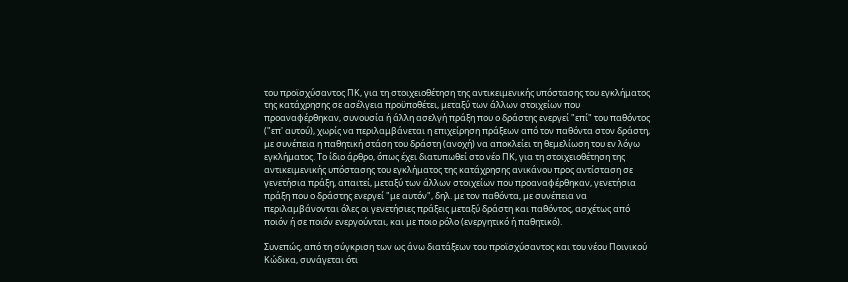του προϊσχύσαντος ΠΚ, για τη στοιχειοθέτηση της αντικειμενικής υπόστασης του εγκλήματος της κατάχρησης σε ασέλγεια προϋποθέτει, μεταξύ των άλλων στοιχείων που προαναφέρθηκαν, συνουσία ή άλλη ασελγή πράξη που ο δράστης ενεργεί "επί" του παθόντος ("επ' αυτού), χωρίς να περιλαμβάνεται η επιχείρηση πράξεων από τον παθόντα στον δράστη, με συνέπεια η παθητική στάση του δράστη (ανοχή) να αποκλείει τη θεμελίωση του εν λόγω εγκλήματος. Το ίδιο άρθρο, όπως έχει διατυπωθεί στο νέο ΠΚ, για τη στοιχειοθέτηση της αντικειμενικής υπόστασης του εγκλήματος της κατάχρησης ανικάνου προς αντίσταση σε γενετήσια πράξη, απαιτεί, μεταξύ των άλλων στοιχείων που προαναφέρθηκαν, γενετήσια πράξη που ο δράστης ενεργεί "με αυτόν", δηλ. με τον παθόντα, με συνέπεια να περιλαμβάνονται όλες οι γενετήσιες πράξεις μεταξύ δράστη και παθόντος, ασχέτως από ποιόν ή σε ποιόν ενεργούνται, και με ποιο ρόλο (ενεργητικό ή παθητικό).

Συνεπώς, από τη σύγκριση των ως άνω διατάξεων του προϊσχύσαντος και του νέου Ποινικού Κώδικα, συνάγεται ότι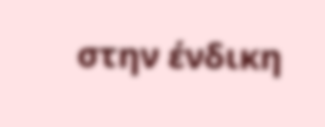στην ένδικη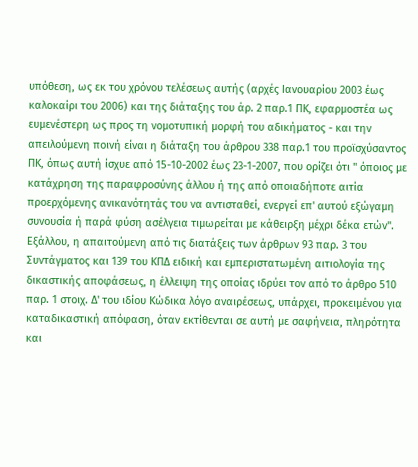υπόθεση, ως εκ του χρόνου τελέσεως αυτής (αρχές Ιανουαρίου 2003 έως καλοκαίρι του 2006) και της διάταξης του άρ. 2 παρ.1 ΠΚ, εφαρμοστέα ως ευμενέστερη ως προς τη νομοτυπική μορφή του αδικήματος - και την απειλούμενη ποινή είναι η διάταξη του άρθρου 338 παρ.1 του προϊσχύσαντος ΠΚ, όπως αυτή ίσχυε από 15-10-2002 έως 23-1-2007, που ορίζει ότι " όποιος με κατάχρηση της παραφροσύνης άλλου ή της από οποιαδήποτε αιτία προερχόμενης ανικανότητάς του να αντισταθεί, ενεργεί επ' αυτού εξώγαμη συνουσία ή παρά φύση ασέλγεια τιμωρείται με κάθειρξη μέχρι δέκα ετών". Εξάλλου, η απαιτούμενη από τις διατάξεις των άρθρων 93 παρ. 3 του Συντάγματος και 139 του ΚΠΔ ειδική και εμπεριστατωμένη αιτιολογία της δικαστικής αποφάσεως, η έλλειψη της οποίας ιδρύει τον από το άρθρο 510 παρ. 1 στοιχ. Δ' του ιδίου Κώδικα λόγο αναιρέσεως, υπάρχει, προκειμένου για καταδικαστική απόφαση, όταν εκτίθενται σε αυτή με σαφήνεια, πληρότητα και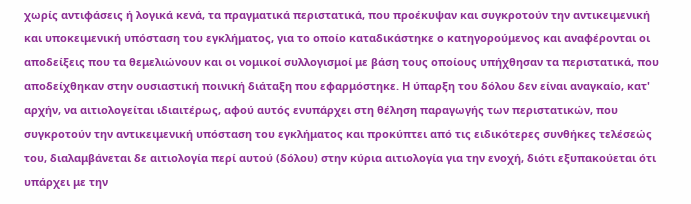χωρίς αντιφάσεις ή λογικά κενά, τα πραγματικά περιστατικά, που προέκυψαν και συγκροτούν την αντικειμενική και υποκειμενική υπόσταση του εγκλήματος, για το οποίο καταδικάστηκε ο κατηγορούμενος και αναφέρονται οι αποδείξεις που τα θεμελιώνουν και οι νομικοί συλλογισμοί με βάση τους οποίους υπήχθησαν τα περιστατικά, που αποδείχθηκαν στην ουσιαστική ποινική διάταξη που εφαρμόστηκε. Η ύπαρξη του δόλου δεν είναι αναγκαίο, κατ' αρχήν, να αιτιολογείται ιδιαιτέρως, αφού αυτός ενυπάρχει στη θέληση παραγωγής των περιστατικών, που συγκροτούν την αντικειμενική υπόσταση του εγκλήματος και προκύπτει από τις ειδικότερες συνθήκες τελέσεώς του, διαλαμβάνεται δε αιτιολογία περί αυτού (δόλου) στην κύρια αιτιολογία για την ενοχή, διότι εξυπακούεται ότι υπάρχει με την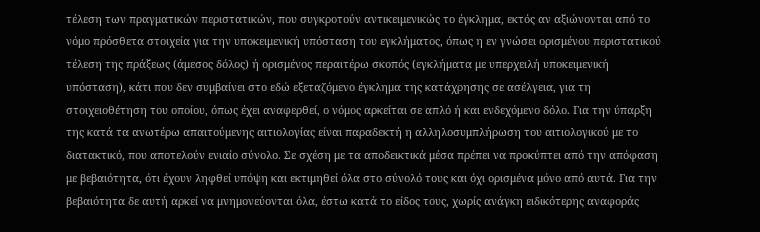τέλεση των πραγματικών περιστατικών, που συγκροτούν αντικειμενικώς το έγκλημα, εκτός αν αξιώνονται από το νόμο πρόσθετα στοιχεία για την υποκειμενική υπόσταση του εγκλήματος, όπως η εν γνώσει ορισμένου περιστατικού τέλεση της πράξεως (άμεσος δόλος) ή ορισμένος περαιτέρω σκοπός (εγκλήματα με υπερχειλή υποκειμενική υπόσταση), κάτι που δεν συμβαίνει στο εδώ εξεταζόμενο έγκλημα της κατάχρησης σε ασέλγεια, για τη στοιχειοθέτηση του οποίου, όπως έχει αναφερθεί, ο νόμος αρκείται σε απλό ή και ενδεχόμενο δόλο. Για την ύπαρξη της κατά τα ανωτέρω απαιτούμενης αιτιολογίας είναι παραδεκτή η αλληλοσυμπλήρωση του αιτιολογικού με το διατακτικό, που αποτελούν ενιαίο σύνολο. Σε σχέση με τα αποδεικτικά μέσα πρέπει να προκύπτει από την απόφαση με βεβαιότητα, ότι έχουν ληφθεί υπόψη και εκτιμηθεί όλα στο σύνολό τους και όχι ορισμένα μόνο από αυτά. Για την βεβαιότητα δε αυτή αρκεί να μνημονεύονται όλα, έστω κατά το είδος τους, χωρίς ανάγκη ειδικότερης αναφοράς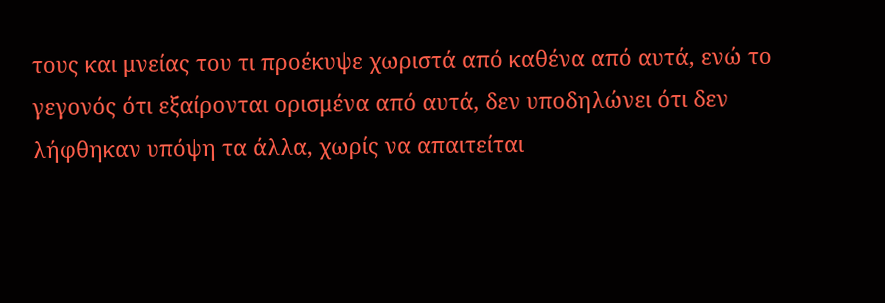τους και μνείας του τι προέκυψε χωριστά από καθένα από αυτά, ενώ το γεγονός ότι εξαίρονται ορισμένα από αυτά, δεν υποδηλώνει ότι δεν λήφθηκαν υπόψη τα άλλα, χωρίς να απαιτείται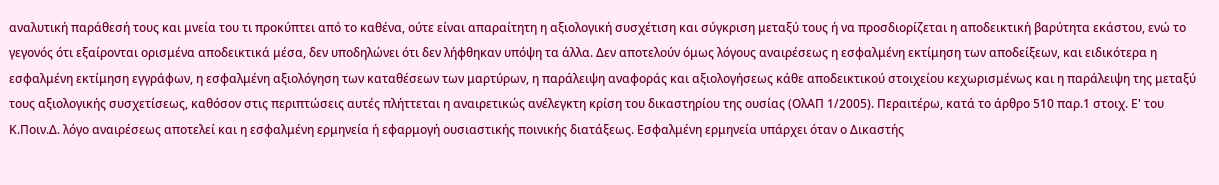αναλυτική παράθεσή τους και μνεία του τι προκύπτει από το καθένα, ούτε είναι απαραίτητη η αξιολογική συσχέτιση και σύγκριση μεταξύ τους ή να προσδιορίζεται η αποδεικτική βαρύτητα εκάστου, ενώ το γεγονός ότι εξαίρονται ορισμένα αποδεικτικά μέσα, δεν υποδηλώνει ότι δεν λήφθηκαν υπόψη τα άλλα. Δεν αποτελούν όμως λόγους αναιρέσεως η εσφαλμένη εκτίμηση των αποδείξεων, και ειδικότερα η εσφαλμένη εκτίμηση εγγράφων, η εσφαλμένη αξιολόγηση των καταθέσεων των μαρτύρων, η παράλειψη αναφοράς και αξιολογήσεως κάθε αποδεικτικού στοιχείου κεχωρισμένως και η παράλειψη της μεταξύ τους αξιολογικής συσχετίσεως, καθόσον στις περιπτώσεις αυτές πλήττεται η αναιρετικώς ανέλεγκτη κρίση του δικαστηρίου της ουσίας (ΟλΑΠ 1/2005). Περαιτέρω, κατά το άρθρο 510 παρ.1 στοιχ. Ε' του Κ.Ποιν.Δ. λόγο αναιρέσεως αποτελεί και η εσφαλμένη ερμηνεία ή εφαρμογή ουσιαστικής ποινικής διατάξεως. Εσφαλμένη ερμηνεία υπάρχει όταν ο Δικαστής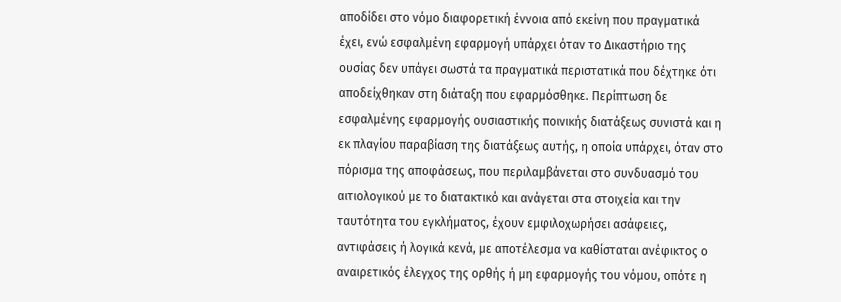αποδίδει στο νόμο διαφορετική έννοια από εκείνη που πραγματικά έχει, ενώ εσφαλμένη εφαρμογή υπάρχει όταν το Δικαστήριο της ουσίας δεν υπάγει σωστά τα πραγματικά περιστατικά που δέχτηκε ότι αποδείχθηκαν στη διάταξη που εφαρμόσθηκε. Περίπτωση δε εσφαλμένης εφαρμογής ουσιαστικής ποινικής διατάξεως συνιστά και η εκ πλαγίου παραβίαση της διατάξεως αυτής, η οποία υπάρχει, όταν στο πόρισμα της αποφάσεως, που περιλαμβάνεται στο συνδυασμό του αιτιολογικού με το διατακτικό και ανάγεται στα στοιχεία και την ταυτότητα του εγκλήματος, έχουν εμφιλοχωρήσει ασάφειες, αντιφάσεις ή λογικά κενά, με αποτέλεσμα να καθίσταται ανέφικτος ο αναιρετικός έλεγχος της ορθής ή μη εφαρμογής του νόμου, οπότε η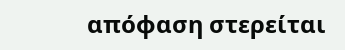απόφαση στερείται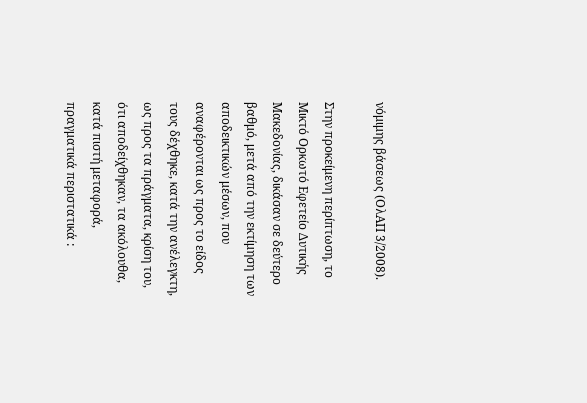νόμιμης βάσεως (ΟλΑΠ 3/2008).

Στην προκείμενη περίπτωση, το Μικτό Ορκωτό Εφετείο Δυτικής Μακεδονίας, δικάσαν σε δεύτερο βαθμό, μετά από την εκτίμηση των αποδεικτικών μέσων, που αναφέρονται ως προς το είδος τους δέχθηκε, κατά την ανέλεγκτη, ως προς τα πράγματα, κρίση του, ότι αποδείχθηκαν, τα ακόλουθα, κατά πιστή μεταφορά, πραγματικά περιστατικά :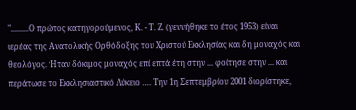".........Ο πρώτος κατηγορούμενος, Κ. - Τ. Ζ. (γεννήθηκε το έτος 1953) είναι ιερέας της Ανατολικής Ορθόδοξης του Χριστού Εκκλησίας και δη μοναχός και θεολόγος. Ήταν δόκιμος μοναχός επί επτά έτη στην ... φοίτησε στην ... και περάτωσε το Εκκλησιαστικό Λύκειο …. Την 1η Σεπτεμβρίου 2001 διορίστηκε,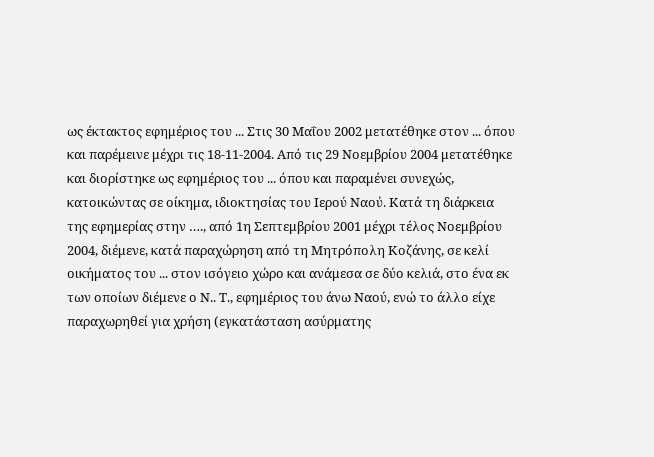ως έκτακτος εφημέριος του ... Στις 30 Μαΐου 2002 μετατέθηκε στον ... όπου και παρέμεινε μέχρι τις 18-11-2004. Από τις 29 Νοεμβρίου 2004 μετατέθηκε και διορίστηκε ως εφημέριος του ... όπου και παραμένει συνεχώς, κατοικώντας σε οίκημα, ιδιοκτησίας του Ιερού Ναού. Κατά τη διάρκεια της εφημερίας στην …., από 1η Σεπτεμβρίου 2001 μέχρι τέλος Νοεμβρίου 2004, διέμενε, κατά παραχώρηση από τη Μητρόπολη Κοζάνης, σε κελί οικήματος του ... στον ισόγειο χώρο και ανάμεσα σε δύο κελιά, στο ένα εκ των οποίων διέμενε ο Ν.. Τ., εφημέριος του άνω Ναού, ενώ το άλλο είχε παραχωρηθεί για χρήση (εγκατάσταση ασύρματης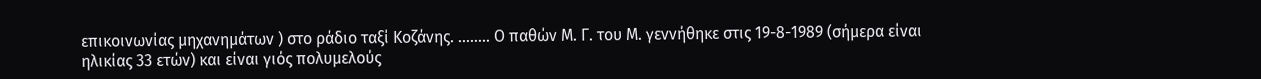επικοινωνίας μηχανημάτων ) στο ράδιο ταξί Κοζάνης. ........ Ο παθών Μ. Γ. του Μ. γεννήθηκε στις 19-8-1989 (σήμερα είναι ηλικίας 33 ετών) και είναι γιός πολυμελούς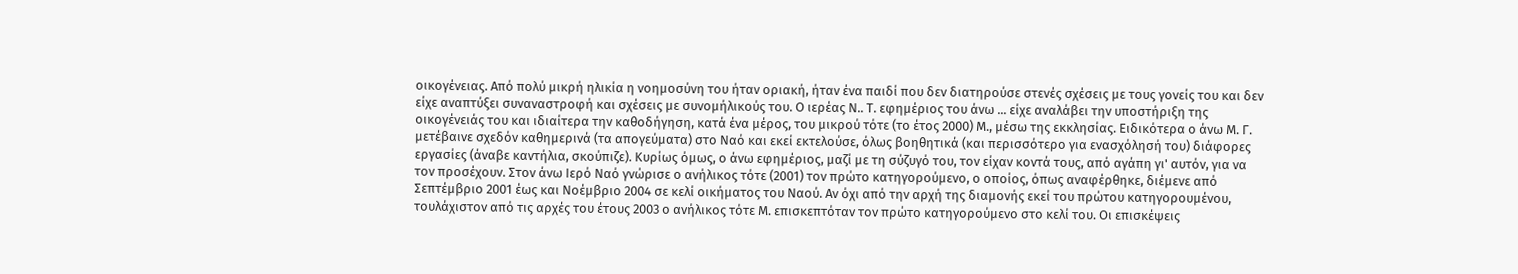οικογένειας. Από πολύ μικρή ηλικία η νοημοσύνη του ήταν οριακή, ήταν ένα παιδί που δεν διατηρούσε στενές σχέσεις με τους γονείς του και δεν είχε αναπτύξει συναναστροφή και σχέσεις με συνομήλικούς του. Ο ιερέας Ν.. Τ. εφημέριος του άνω ... είχε αναλάβει την υποστήριξη της οικογένειάς του και ιδιαίτερα την καθοδήγηση, κατά ένα μέρος, του μικρού τότε (το έτος 2000) Μ., μέσω της εκκλησίας. Ειδικότερα ο άνω Μ. Γ. μετέβαινε σχεδόν καθημερινά (τα απογεύματα) στο Ναό και εκεί εκτελούσε, όλως βοηθητικά (και περισσότερο για ενασχόλησή του) διάφορες εργασίες (άναβε καντήλια, σκούπιζε). Κυρίως όμως, ο άνω εφημέριος, μαζί με τη σύζυγό του, τον είχαν κοντά τους, από αγάπη γι' αυτόν, για να τον προσέχουν. Στον άνω Ιερό Ναό γνώρισε ο ανήλικος τότε (2001) τον πρώτο κατηγορούμενο, ο οποίος, όπως αναφέρθηκε, διέμενε από Σεπτέμβριο 2001 έως και Νοέμβριο 2004 σε κελί οικήματος του Ναού. Αν όχι από την αρχή της διαμονής εκεί του πρώτου κατηγορουμένου, τουλάχιστον από τις αρχές του έτους 2003 ο ανήλικος τότε Μ. επισκεπτόταν τον πρώτο κατηγορούμενο στο κελί του. Οι επισκέψεις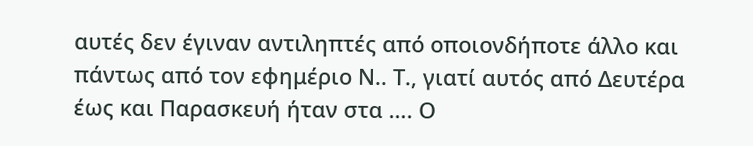αυτές δεν έγιναν αντιληπτές από οποιονδήποτε άλλο και πάντως από τον εφημέριο Ν.. Τ., γιατί αυτός από Δευτέρα έως και Παρασκευή ήταν στα …. Ο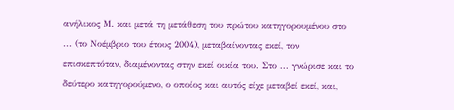ανήλικος Μ. και μετά τη μετάθεση του πρώτου κατηγορουμένου στο ... (το Νοέμβριο του έτους 2004), μεταβαίνοντας εκεί, τον επισκεπτόταν, διαμένοντας στην εκεί οικία του. Στο ... γνώρισε και το δεύτερο κατηγορούμενο, ο οποίος και αυτός είχε μεταβεί εκεί, και,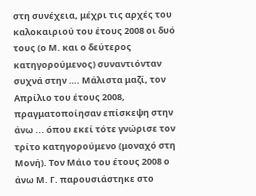στη συνέχεια, μέχρι τις αρχές του καλοκαιριού του έτους 2008 οι δυό τους (ο Μ. και ο δεύτερος κατηγορούμενος) συναντιόνταν συχνά στην …. Μάλιστα μαζί, τον Απρίλιο του έτους 2008, πραγματοποίησαν επίσκεψη στην άνω ... όπου εκεί τότε γνώρισε τον τρίτο κατηγορούμενο (μοναχό στη Μονή). Τον Μάιο του έτους 2008 ο άνω Μ. Γ. παρουσιάστηκε στο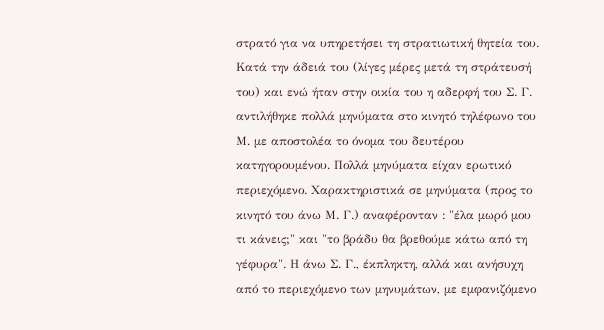στρατό για να υπηρετήσει τη στρατιωτική θητεία του. Κατά την άδειά του (λίγες μέρες μετά τη στράτευσή του) και ενώ ήταν στην οικία του η αδερφή του Σ. Γ. αντιλήθηκε πολλά μηνύματα στο κινητό τηλέφωνο του Μ. με αποστολέα το όνομα του δευτέρου κατηγορουμένου. Πολλά μηνύματα είχαν ερωτικό περιεχόμενο. Χαρακτηριστικά σε μηνύματα (προς το κινητό του άνω Μ. Γ.) αναφέρονταν : "έλα μωρό μου τι κάνεις;" και "το βράδυ θα βρεθούμε κάτω από τη γέφυρα". Η άνω Σ. Γ., έκπληκτη, αλλά και ανήσυχη από το περιεχόμενο των μηνυμάτων, με εμφανιζόμενο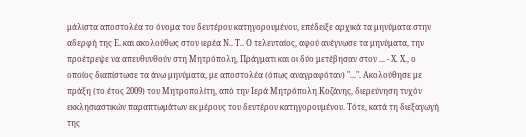μάλιστα αποστολέα το όνομα του δευτέρου κατηγορουμένου, επέδειξε αρχικά τα μηνύματα στην αδερφή της Ε. και ακολούθως στον ιερέα Ν.. Τ.. Ο τελευταίος, αφού ανέγνωσε τα μηνύματα, την προέτρεψε να απευθυνθούν στη Μητρόπολη, Πράγματι και οι δύο μετέβησαν στον ... - Χ. Χ., ο οποίος διαπίστωσε τα άνω μηνύματα, με αποστολέα (όπως αναγραφόταν) "...". Ακολούθησε με πράξη (το έτος 2009) του Μητροπολίτη, από την Ιερά Μητρόπολη Κοζάνης, διερεύνηση τυχόν εκκλησιαστικών παραπτωμάτων εκ μέρους του δευτέρου κατηγορουμένου. Τότε, κατά τη διεξαγωγή της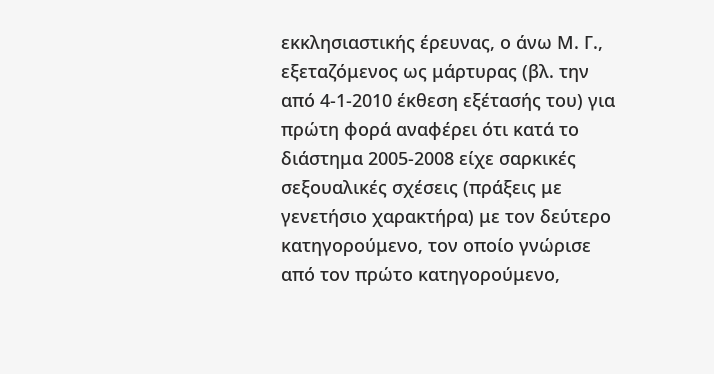εκκλησιαστικής έρευνας, ο άνω Μ. Γ., εξεταζόμενος ως μάρτυρας (βλ. την από 4-1-2010 έκθεση εξέτασής του) για πρώτη φορά αναφέρει ότι κατά το διάστημα 2005-2008 είχε σαρκικές σεξουαλικές σχέσεις (πράξεις με γενετήσιο χαρακτήρα) με τον δεύτερο κατηγορούμενο, τον οποίο γνώρισε από τον πρώτο κατηγορούμενο,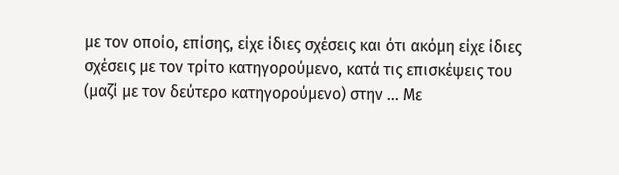με τον οποίο, επίσης, είχε ίδιες σχέσεις και ότι ακόμη είχε ίδιες σχέσεις με τον τρίτο κατηγορούμενο, κατά τις επισκέψεις του (μαζί με τον δεύτερο κατηγορούμενο) στην ... Με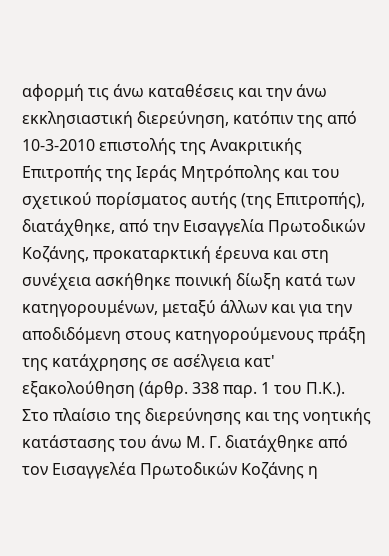αφορμή τις άνω καταθέσεις και την άνω εκκλησιαστική διερεύνηση, κατόπιν της από 10-3-2010 επιστολής της Ανακριτικής Επιτροπής της Ιεράς Μητρόπολης και του σχετικού πορίσματος αυτής (της Επιτροπής), διατάχθηκε, από την Εισαγγελία Πρωτοδικών Κοζάνης, προκαταρκτική έρευνα και στη συνέχεια ασκήθηκε ποινική δίωξη κατά των κατηγορουμένων, μεταξύ άλλων και για την αποδιδόμενη στους κατηγορούμενους πράξη της κατάχρησης σε ασέλγεια κατ' εξακολούθηση (άρθρ. 338 παρ. 1 του Π.Κ.). Στο πλαίσιο της διερεύνησης και της νοητικής κατάστασης του άνω Μ. Γ. διατάχθηκε από τον Εισαγγελέα Πρωτοδικών Κοζάνης η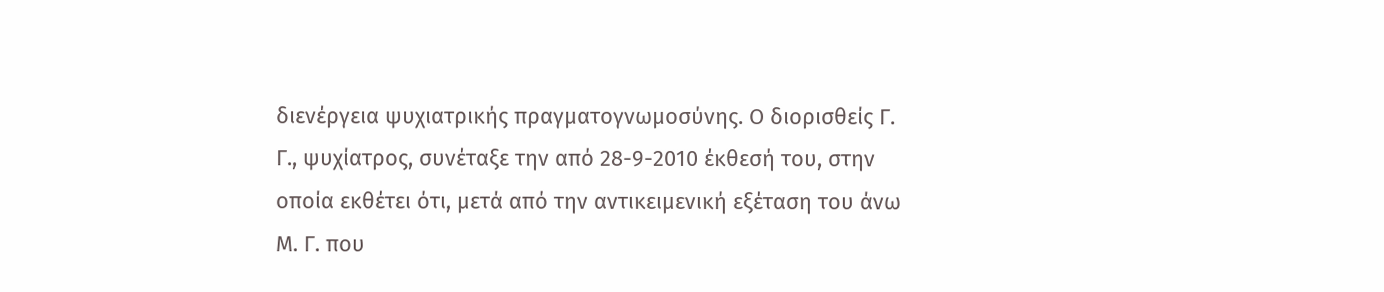διενέργεια ψυχιατρικής πραγματογνωμοσύνης. Ο διορισθείς Γ. Γ., ψυχίατρος, συνέταξε την από 28-9-2010 έκθεσή του, στην οποία εκθέτει ότι, μετά από την αντικειμενική εξέταση του άνω Μ. Γ. που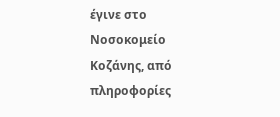έγινε στο Νοσοκομείο Κοζάνης, από πληροφορίες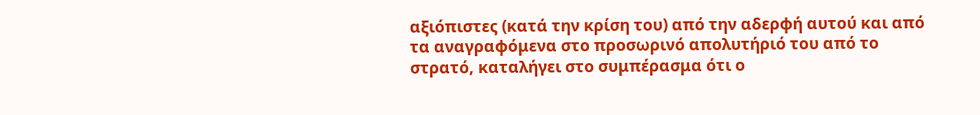αξιόπιστες (κατά την κρίση του) από την αδερφή αυτού και από τα αναγραφόμενα στο προσωρινό απολυτήριό του από το στρατό, καταλήγει στο συμπέρασμα ότι ο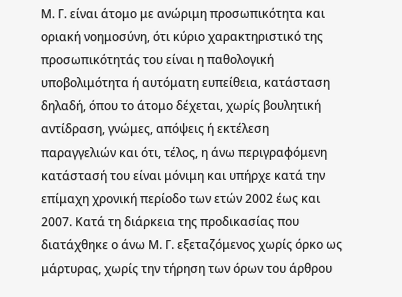Μ. Γ. είναι άτομο με ανώριμη προσωπικότητα και οριακή νοημοσύνη, ότι κύριο χαρακτηριστικό της προσωπικότητάς του είναι η παθολογική υποβολιμότητα ή αυτόματη ευπείθεια, κατάσταση δηλαδή, όπου το άτομο δέχεται, χωρίς βουλητική αντίδραση, γνώμες, απόψεις ή εκτέλεση παραγγελιών και ότι, τέλος, η άνω περιγραφόμενη κατάστασή του είναι μόνιμη και υπήρχε κατά την επίμαχη χρονική περίοδο των ετών 2002 έως και 2007. Κατά τη διάρκεια της προδικασίας που διατάχθηκε ο άνω Μ. Γ. εξεταζόμενος χωρίς όρκο ως μάρτυρας, χωρίς την τήρηση των όρων του άρθρου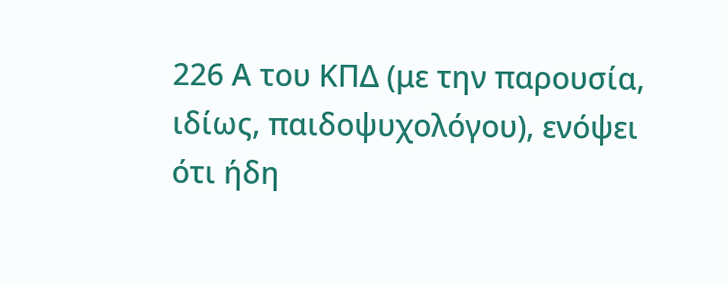226 Α του ΚΠΔ (με την παρουσία, ιδίως, παιδοψυχολόγου), ενόψει ότι ήδη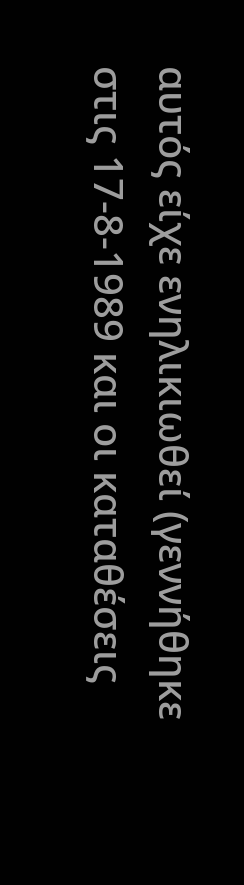αυτός είχε ενηλικιωθεί (γεννήθηκε στις 17-8-1989 και οι καταθέσεις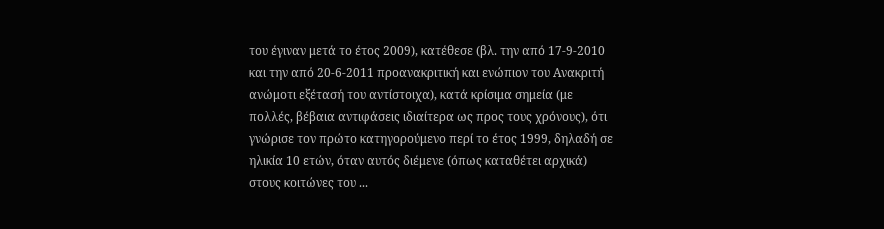του έγιναν μετά το έτος 2009), κατέθεσε (βλ. την από 17-9-2010 και την από 20-6-2011 προανακριτική και ενώπιον του Ανακριτή ανώμοτι εξέτασή του αντίστοιχα), κατά κρίσιμα σημεία (με πολλές, βέβαια αντιφάσεις ιδιαίτερα ως προς τους χρόνους), ότι γνώρισε τον πρώτο κατηγορούμενο περί το έτος 1999, δηλαδή σε ηλικία 10 ετών, όταν αυτός διέμενε (όπως καταθέτει αρχικά) στους κοιτώνες του ...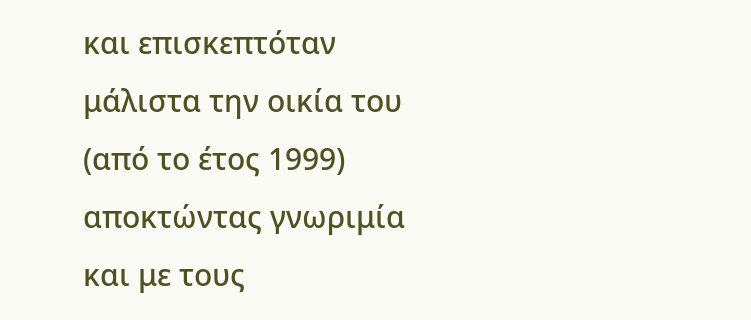και επισκεπτόταν μάλιστα την οικία του (από το έτος 1999) αποκτώντας γνωριμία και με τους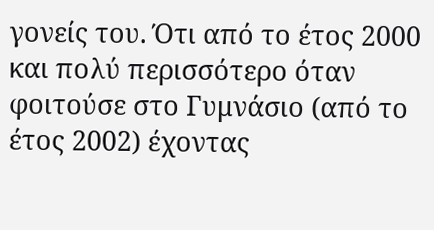γονείς του. Ότι από το έτος 2000 και πολύ περισσότερο όταν φοιτούσε στο Γυμνάσιο (από το έτος 2002) έχοντας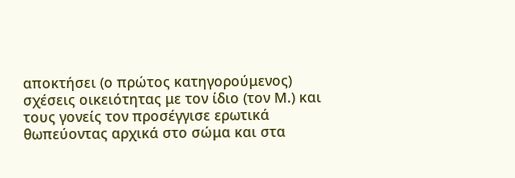αποκτήσει (ο πρώτος κατηγορούμενος) σχέσεις οικειότητας με τον ίδιο (τον Μ.) και τους γονείς τον προσέγγισε ερωτικά θωπεύοντας αρχικά στο σώμα και στα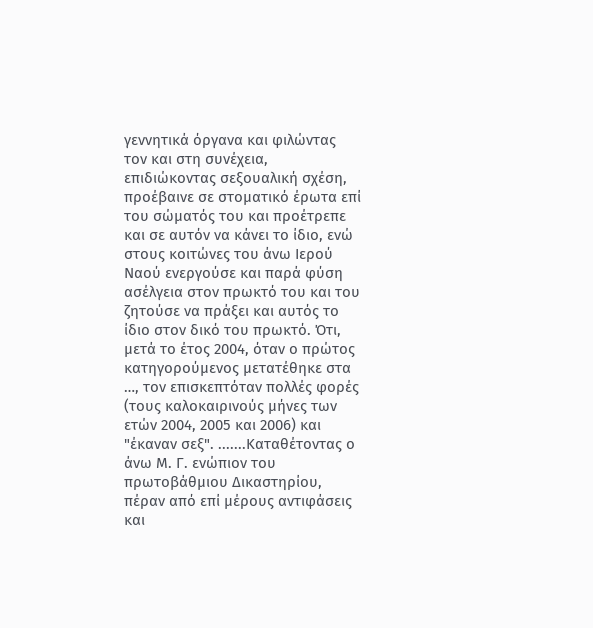γεννητικά όργανα και φιλώντας τον και στη συνέχεια, επιδιώκοντας σεξουαλική σχέση, προέβαινε σε στοματικό έρωτα επί του σώματός του και προέτρεπε και σε αυτόν να κάνει το ίδιο, ενώ στους κοιτώνες του άνω Ιερού Ναού ενεργούσε και παρά φύση ασέλγεια στον πρωκτό του και του ζητούσε να πράξει και αυτός το ίδιο στον δικό του πρωκτό. Ότι, μετά το έτος 2004, όταν ο πρώτος κατηγορούμενος μετατέθηκε στα …, τον επισκεπτόταν πολλές φορές (τους καλοκαιρινούς μήνες των ετών 2004, 2005 και 2006) και "έκαναν σεξ". .......Καταθέτοντας ο άνω Μ. Γ. ενώπιον του πρωτοβάθμιου Δικαστηρίου, πέραν από επί μέρους αντιφάσεις και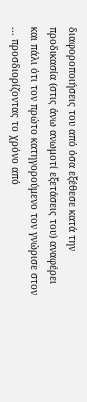διαφοροποιήσεις του από όσα εξέθεσε κατά την προδικασία (στις άνω ανωμοτί εξετάσεις του) αναφέρει και πάλι ότι τον πρώτο κατηγορούμενο τον γνώρισε στον ... προσδιορίζοντας το χρόνο από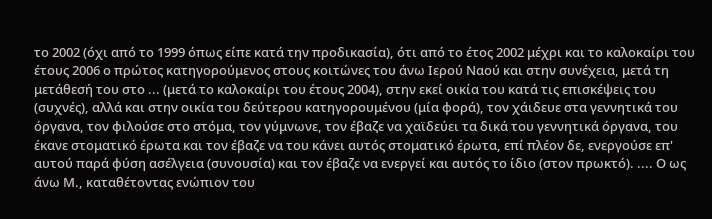το 2002 (όχι από το 1999 όπως είπε κατά την προδικασία), ότι από το έτος 2002 μέχρι και το καλοκαίρι του έτους 2006 ο πρώτος κατηγορούμενος στους κοιτώνες του άνω Ιερού Ναού και στην συνέχεια, μετά τη μετάθεσή του στο ... (μετά το καλοκαίρι του έτους 2004), στην εκεί οικία του κατά τις επισκέψεις του (συχνές), αλλά και στην οικία του δεύτερου κατηγορουμένου (μία φορά), τον χάιδευε στα γεννητικά του όργανα, τον φιλούσε στο στόμα, τον γύμνωνε, τον έβαζε να χαϊδεύει τα δικά του γεννητικά όργανα, του έκανε στοματικό έρωτα και τον έβαζε να του κάνει αυτός στοματικό έρωτα, επί πλέον δε, ενεργούσε επ' αυτού παρά φύση ασέλγεια (συνουσία) και τον έβαζε να ενεργεί και αυτός το ίδιο (στον πρωκτό). .... Ο ως άνω Μ., καταθέτοντας ενώπιον του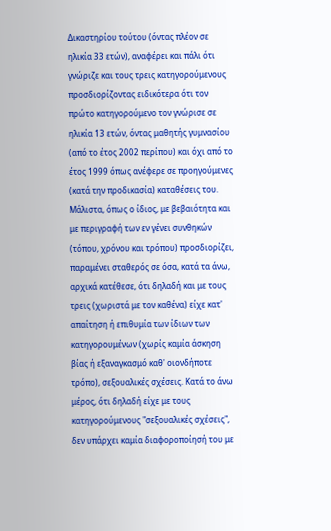Δικαστηρίου τούτου (όντας πλέον σε ηλικία 33 ετών), αναφέρει και πάλι ότι γνώριζε και τους τρεις κατηγορούμενους προσδιορίζοντας ειδικότερα ότι τον πρώτο κατηγορούμενο τον γνώρισε σε ηλικία 13 ετών, όντας μαθητής γυμνασίου (από το έτος 2002 περίπου) και όχι από το έτος 1999 όπως ανέφερε σε προηγούμενες (κατά την προδικασία) καταθέσεις του. Μάλιστα, όπως ο ίδιος, με βεβαιότητα και με περιγραφή των εν γένει συνθηκών (τόπου, χρόνου και τρόπου) προσδιορίζει, παραμένει σταθερός σε όσα, κατά τα άνω, αρχικά κατέθεσε, ότι δηλαδή και με τους τρεις (χωριστά με τον καθένα) είχε κατ' απαίτηση ή επιθυμία των ίδιων των κατηγορουμένων (χωρίς καμία άσκηση βίας ή εξαναγκασμό καθ' οιονδήποτε τρόπο), σεξουαλικές σχέσεις. Κατά το άνω μέρος, ότι δηλαδή είχε με τους κατηγορούμενους "σεξουαλικές σχέσεις", δεν υπάρχει καμία διαφοροποίησή του με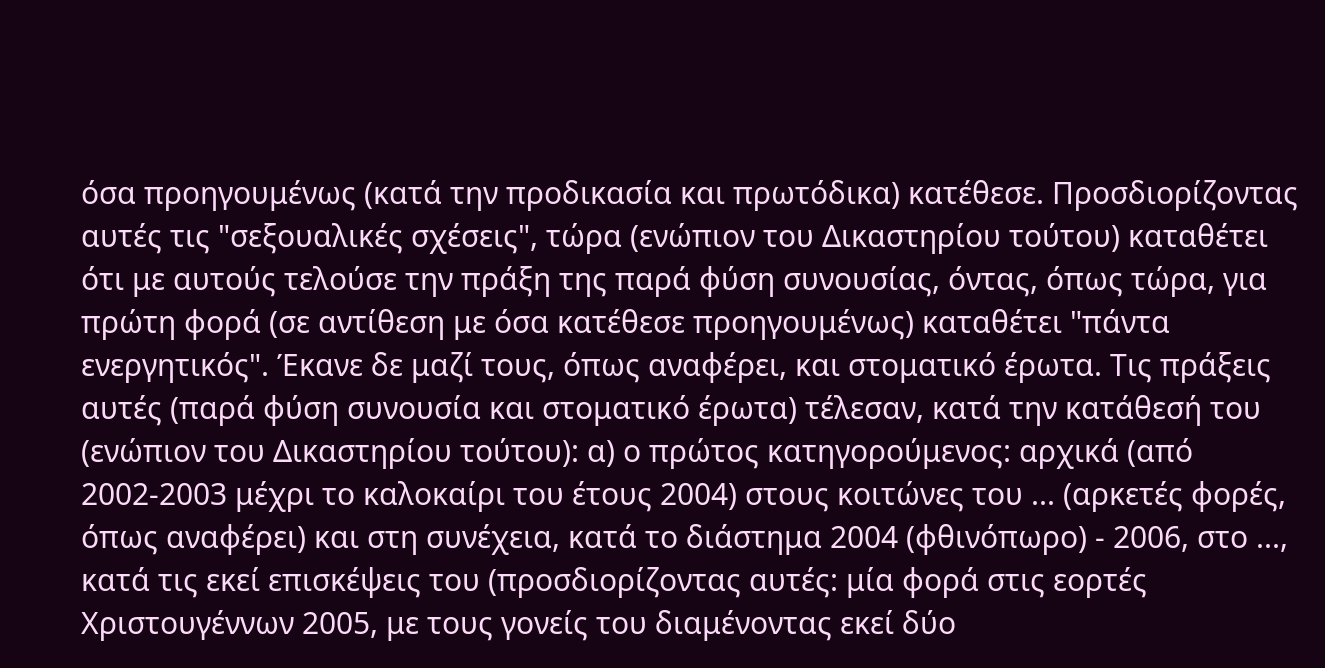όσα προηγουμένως (κατά την προδικασία και πρωτόδικα) κατέθεσε. Προσδιορίζοντας αυτές τις "σεξουαλικές σχέσεις", τώρα (ενώπιον του Δικαστηρίου τούτου) καταθέτει ότι με αυτούς τελούσε την πράξη της παρά φύση συνουσίας, όντας, όπως τώρα, για πρώτη φορά (σε αντίθεση με όσα κατέθεσε προηγουμένως) καταθέτει "πάντα ενεργητικός". Έκανε δε μαζί τους, όπως αναφέρει, και στοματικό έρωτα. Τις πράξεις αυτές (παρά φύση συνουσία και στοματικό έρωτα) τέλεσαν, κατά την κατάθεσή του (ενώπιον του Δικαστηρίου τούτου): α) ο πρώτος κατηγορούμενος: αρχικά (από 2002-2003 μέχρι το καλοκαίρι του έτους 2004) στους κοιτώνες του ... (αρκετές φορές, όπως αναφέρει) και στη συνέχεια, κατά το διάστημα 2004 (φθινόπωρο) - 2006, στο ..., κατά τις εκεί επισκέψεις του (προσδιορίζοντας αυτές: μία φορά στις εορτές Χριστουγέννων 2005, με τους γονείς του διαμένοντας εκεί δύο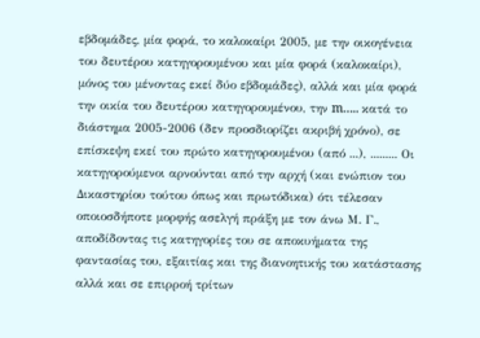εβδομάδες, μία φορά, το καλοκαίρι 2005, με την οικογένεια του δευτέρου κατηγορουμένου και μία φορά (καλοκαίρι), μόνος του μένοντας εκεί δύο εβδομάδες), αλλά και μία φορά την οικία του δευτέρου κατηγορουμένου, την m….. κατά το διάστημα 2005-2006 (δεν προσδιορίζει ακριβή χρόνο), σε επίσκεψη εκεί του πρώτο κατηγορουμένου (από ...), ......... Οι κατηγορούμενοι αρνούνται από την αρχή (και ενώπιον του Δικαστηρίου τούτου όπως και πρωτόδικα) ότι τέλεσαν οποιοσδήποτε μορφής ασελγή πράξη με τον άνω Μ. Γ., αποδίδοντας τις κατηγορίες του σε αποκυήματα της φαντασίας του, εξαιτίας και της διανοητικής του κατάστασης αλλά και σε επιρροή τρίτων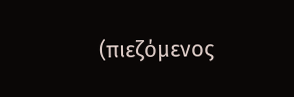(πιεζόμενος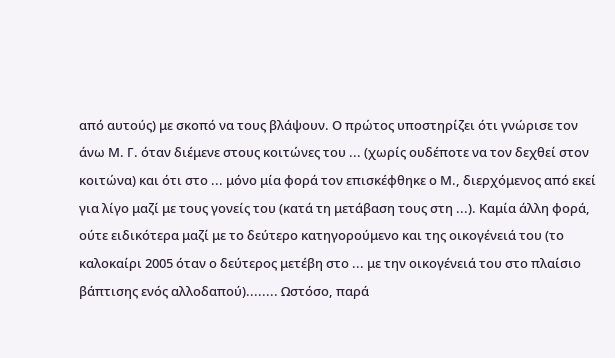από αυτούς) με σκοπό να τους βλάψουν. Ο πρώτος υποστηρίζει ότι γνώρισε τον άνω Μ. Γ. όταν διέμενε στους κοιτώνες του ... (χωρίς ουδέποτε να τον δεχθεί στον κοιτώνα) και ότι στο ... μόνο μία φορά τον επισκέφθηκε ο Μ., διερχόμενος από εκεί για λίγο μαζί με τους γονείς του (κατά τη μετάβαση τους στη ...). Καμία άλλη φορά, ούτε ειδικότερα μαζί με το δεύτερο κατηγορούμενο και της οικογένειά του (το καλοκαίρι 2005 όταν ο δεύτερος μετέβη στο ... με την οικογένειά του στο πλαίσιο βάπτισης ενός αλλοδαπού)........ Ωστόσο, παρά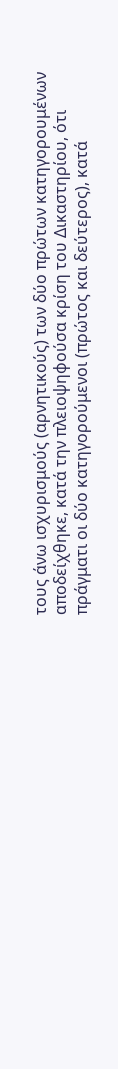τους άνω ισχυρισμούς (αρνητικούς) των δύο πρώτων κατηγορουμένων αποδείχθηκε, κατά την πλειοψηφούσα κρίση του Δικαστηρίου, ότι πράγματι οι δύο κατηγορούμενοι (πρώτος και δεύτερος), κατά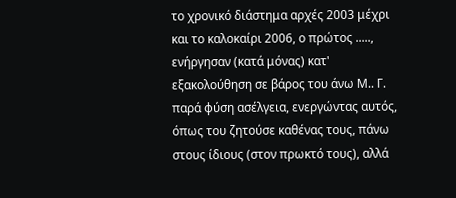το χρονικό διάστημα αρχές 2003 μέχρι και το καλοκαίρι 2006, ο πρώτος ....., ενήργησαν (κατά μόνας) κατ' εξακολούθηση σε βάρος του άνω Μ.. Γ. παρά φύση ασέλγεια, ενεργώντας αυτός, όπως του ζητούσε καθένας τους, πάνω στους ίδιους (στον πρωκτό τους), αλλά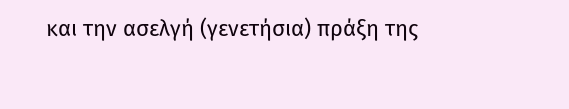και την ασελγή (γενετήσια) πράξη της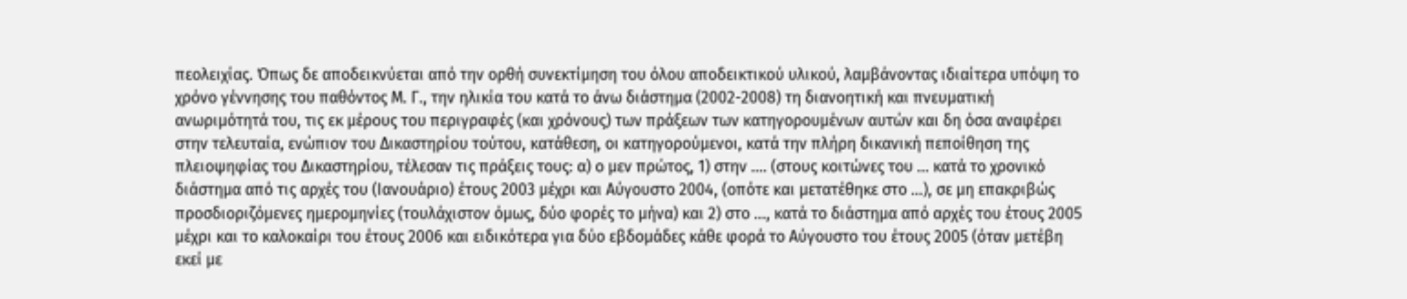πεολειχίας. Όπως δε αποδεικνύεται από την ορθή συνεκτίμηση του όλου αποδεικτικού υλικού, λαμβάνοντας ιδιαίτερα υπόψη το χρόνο γέννησης του παθόντος Μ. Γ., την ηλικία του κατά το άνω διάστημα (2002-2008) τη διανοητική και πνευματική ανωριμότητά του, τις εκ μέρους του περιγραφές (και χρόνους) των πράξεων των κατηγορουμένων αυτών και δη όσα αναφέρει στην τελευταία, ενώπιον του Δικαστηρίου τούτου, κατάθεση, οι κατηγορούμενοι, κατά την πλήρη δικανική πεποίθηση της πλειοψηφίας του Δικαστηρίου, τέλεσαν τις πράξεις τους: α) ο μεν πρώτος, 1) στην …. (στους κοιτώνες του ... κατά το χρονικό διάστημα από τις αρχές του (Ιανουάριο) έτους 2003 μέχρι και Αύγουστο 2004, (οπότε και μετατέθηκε στο ...), σε μη επακριβώς προσδιοριζόμενες ημερομηνίες (τουλάχιστον όμως, δύο φορές το μήνα) και 2) στο ..., κατά το διάστημα από αρχές του έτους 2005 μέχρι και το καλοκαίρι του έτους 2006 και ειδικότερα για δύο εβδομάδες κάθε φορά το Αύγουστο του έτους 2005 (όταν μετέβη εκεί με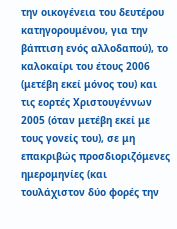την οικογένεια του δευτέρου κατηγορουμένου, για την βάπτιση ενός αλλοδαπού), το καλοκαίρι του έτους 2006 (μετέβη εκεί μόνος του) και τις εορτές Χριστουγέννων 2005 (όταν μετέβη εκεί με τους γονείς του), σε μη επακριβώς προσδιοριζόμενες ημερομηνίες (και τουλάχιστον δύο φορές την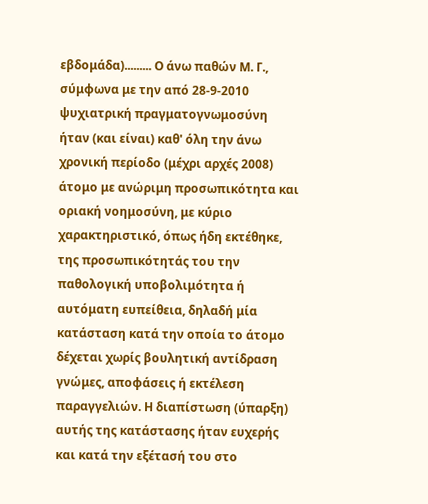εβδομάδα)......... Ο άνω παθών Μ. Γ., σύμφωνα με την από 28-9-2010 ψυχιατρική πραγματογνωμοσύνη ήταν (και είναι) καθ' όλη την άνω χρονική περίοδο (μέχρι αρχές 2008) άτομο με ανώριμη προσωπικότητα και οριακή νοημοσύνη, με κύριο χαρακτηριστικό, όπως ήδη εκτέθηκε, της προσωπικότητάς του την παθολογική υποβολιμότητα ή αυτόματη ευπείθεια, δηλαδή μία κατάσταση κατά την οποία το άτομο δέχεται χωρίς βουλητική αντίδραση γνώμες, αποφάσεις ή εκτέλεση παραγγελιών. Η διαπίστωση (ύπαρξη) αυτής της κατάστασης ήταν ευχερής και κατά την εξέτασή του στο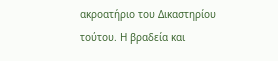ακροατήριο του Δικαστηρίου τούτου. Η βραδεία και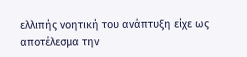ελλιπής νοητική του ανάπτυξη είχε ως αποτέλεσμα την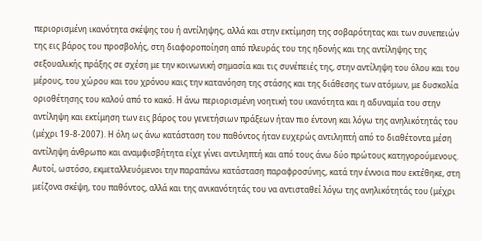περιορισμένη ικανότητα σκέψης του ή αντίληψης, αλλά και στην εκτίμηση της σοβαρότητας και των συνεπειών της εις βάρος του προσβολής, στη διαφοροποίηση από πλευράς του της ηδονής και της αντίληψης της σεξουαλικής πράξης σε σχέση με την κοινωνική σημασία και τις συνέπειές της, στην αντίληψη του όλου και του μέρους, του χώρου και του χρόνου καις την κατανόηση της στάσης και της διάθεσης των ατόμων, με δυσκολία οριοθέτησης του καλού από το κακό. Η άνω περιορισμένη νοητική του ικανότητα και η αδυναμία του στην αντίληψη και εκτίμηση των εις βάρος του γενετήσιων πράξεων ήταν πιο έντονη και λόγω της ανηλικότητάς του (μέχρι 19-8-2007). Η όλη ως άνω κατάσταση του παθόντος ήταν ευχερώς αντιληπτή από το διαθέτοντα μέση αντίληψη άνθρωπο και αναμφισβήτητα είχε γίνει αντιληπτή και από τους άνω δύο πρώτους κατηγορούμενους. Αυτοί, ωστόσο, εκμεταλλευόμενοι την παραπάνω κατάσταση παραφροσύνης, κατά την έννοια που εκτέθηκε, στη μείζονα σκέψη, του παθόντος, αλλά και της ανικανότητάς του να αντισταθεί λόγω της ανηλικότητάς του (μέχρι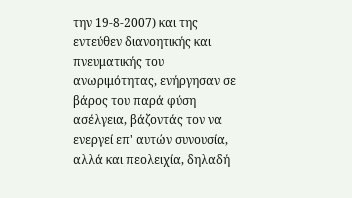την 19-8-2007) και της εντεύθεν διανοητικής και πνευματικής του ανωριμότητας, ενήργησαν σε βάρος του παρά φύση ασέλγεια, βάζοντάς τον να ενεργεί επ' αυτών συνουσία, αλλά και πεολειχία, δηλαδή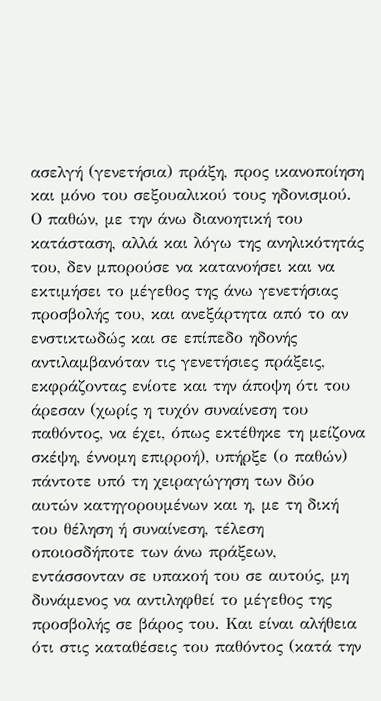ασελγή (γενετήσια) πράξη, προς ικανοποίηση και μόνο του σεξουαλικού τους ηδονισμού. Ο παθών, με την άνω διανοητική του κατάσταση, αλλά και λόγω της ανηλικότητάς του, δεν μπορούσε να κατανοήσει και να εκτιμήσει το μέγεθος της άνω γενετήσιας προσβολής του, και ανεξάρτητα από το αν ενστικτωδώς και σε επίπεδο ηδονής αντιλαμβανόταν τις γενετήσιες πράξεις, εκφράζοντας ενίοτε και την άποψη ότι του άρεσαν (χωρίς η τυχόν συναίνεση του παθόντος, να έχει, όπως εκτέθηκε τη μείζονα σκέψη, έννομη επιρροή), υπήρξε (ο παθών) πάντοτε υπό τη χειραγώγηση των δύο αυτών κατηγορουμένων και η, με τη δική του θέληση ή συναίνεση, τέλεση οποιοσδήποτε των άνω πράξεων, εντάσσονταν σε υπακοή του σε αυτούς, μη δυνάμενος να αντιληφθεί το μέγεθος της προσβολής σε βάρος του. Και είναι αλήθεια ότι στις καταθέσεις του παθόντος (κατά την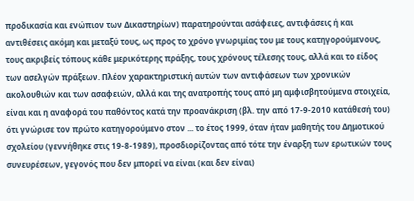προδικασία και ενώπιον των Δικαστηρίων) παρατηρούνται ασάφειες, αντιφάσεις ή και αντιθέσεις ακόμη και μεταξύ τους, ως προς το χρόνο γνωριμίας του με τους κατηγορούμενους, τους ακριβείς τόπους κάθε μερικότερης πράξης, τους χρόνους τέλεσης τους, αλλά και το είδος των ασελγών πράξεων. Πλέον χαρακτηριστική αυτών των αντιφάσεων των χρονικών ακολουθιών και των ασαφειών, αλλά και της ανατροπής τους από μη αμφισβητούμενα στοιχεία, είναι και η αναφορά του παθόντος κατά την προανάκριση (βλ. την από 17-9-2010 κατάθεσή του) ότι γνώρισε τον πρώτο κατηγορούμενο στον ... το έτος 1999, όταν ήταν μαθητής του Δημοτικού σχολείου (γεννήθηκε στις 19-8-1989), προσδιορίζοντας από τότε την έναρξη των ερωτικών τους συνευρέσεων, γεγονός που δεν μπορεί να είναι (και δεν είναι)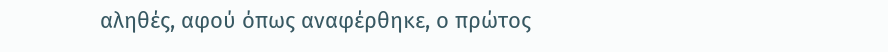αληθές, αφού όπως αναφέρθηκε, ο πρώτος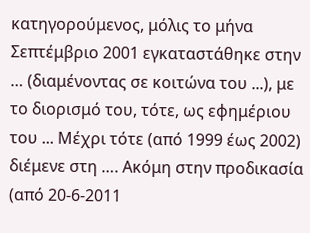κατηγορούμενος, μόλις το μήνα Σεπτέμβριο 2001 εγκαταστάθηκε στην … (διαμένοντας σε κοιτώνα του ...), με το διορισμό του, τότε, ως εφημέριου του ... Μέχρι τότε (από 1999 έως 2002) διέμενε στη …. Ακόμη στην προδικασία (από 20-6-2011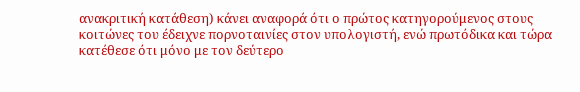ανακριτική κατάθεση) κάνει αναφορά ότι ο πρώτος κατηγορούμενος στους κοιτώνες του έδειχνε πορνοταινίες στον υπολογιστή, ενώ πρωτόδικα και τώρα κατέθεσε ότι μόνο με τον δεύτερο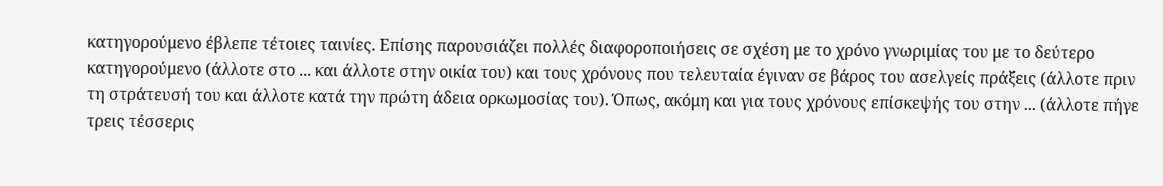κατηγορούμενο έβλεπε τέτοιες ταινίες. Επίσης παρουσιάζει πολλές διαφοροποιήσεις σε σχέση με το χρόνο γνωριμίας του με το δεύτερο κατηγορούμενο (άλλοτε στο ... και άλλοτε στην οικία του) και τους χρόνους που τελευταία έγιναν σε βάρος του ασελγείς πράξεις (άλλοτε πριν τη στράτευσή του και άλλοτε κατά την πρώτη άδεια ορκωμοσίας του). Όπως, ακόμη και για τους χρόνους επίσκεψής του στην ... (άλλοτε πήγε τρεις τέσσερις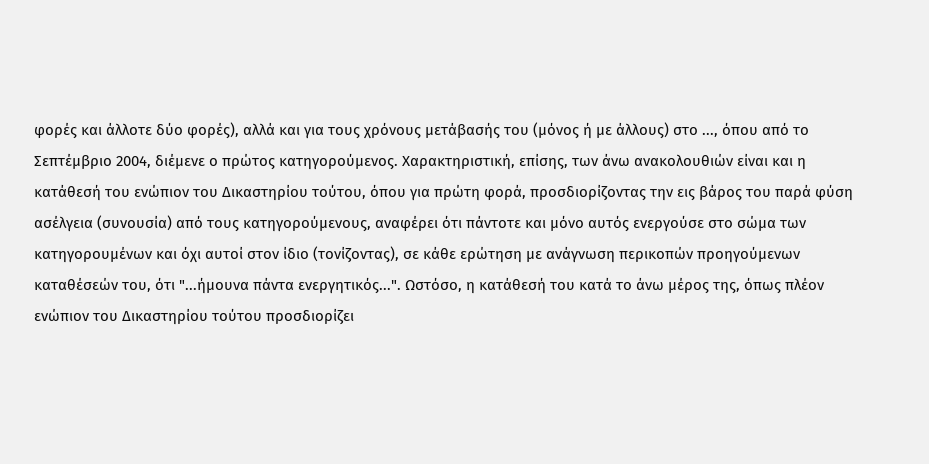φορές και άλλοτε δύο φορές), αλλά και για τους χρόνους μετάβασής του (μόνος ή με άλλους) στο ..., όπου από το Σεπτέμβριο 2004, διέμενε ο πρώτος κατηγορούμενος. Χαρακτηριστική, επίσης, των άνω ανακολουθιών είναι και η κατάθεσή του ενώπιον του Δικαστηρίου τούτου, όπου για πρώτη φορά, προσδιορίζοντας την εις βάρος του παρά φύση ασέλγεια (συνουσία) από τους κατηγορούμενους, αναφέρει ότι πάντοτε και μόνο αυτός ενεργούσε στο σώμα των κατηγορουμένων και όχι αυτοί στον ίδιο (τονίζοντας), σε κάθε ερώτηση με ανάγνωση περικοπών προηγούμενων καταθέσεών του, ότι "...ήμουνα πάντα ενεργητικός...". Ωστόσο, η κατάθεσή του κατά το άνω μέρος της, όπως πλέον ενώπιον του Δικαστηρίου τούτου προσδιορίζει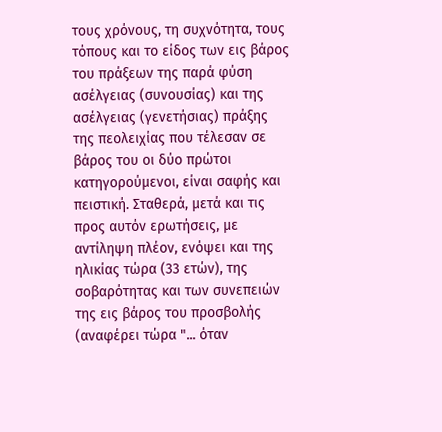τους χρόνους, τη συχνότητα, τους τόπους και το είδος των εις βάρος του πράξεων της παρά φύση ασέλγειας (συνουσίας) και της ασέλγειας (γενετήσιας) πράξης της πεολειχίας που τέλεσαν σε βάρος του οι δύο πρώτοι κατηγορούμενοι, είναι σαφής και πειστική. Σταθερά, μετά και τις προς αυτόν ερωτήσεις, με αντίληψη πλέον, ενόψει και της ηλικίας τώρα (33 ετών), της σοβαρότητας και των συνεπειών της εις βάρος του προσβολής (αναφέρει τώρα "... όταν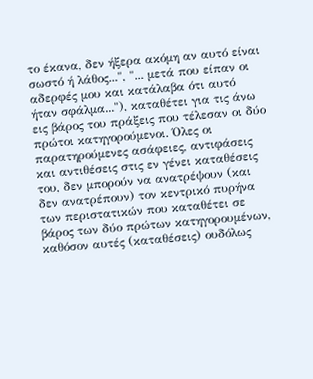το έκανα, δεν ήξερα ακόμη αν αυτό είναι σωστό ή λάθος...", "... μετά που είπαν οι αδερφές μου και κατάλαβα ότι αυτό ήταν σφάλμα..."), καταθέτει για τις άνω εις βάρος του πράξεις που τέλεσαν οι δύο πρώτοι κατηγορούμενοι. Όλες οι παρατηρούμενες ασάφειες, αντιφάσεις και αντιθέσεις στις εν γένει καταθέσεις του, δεν μπορούν να ανατρέψουν (και δεν ανατρέπουν) τον κεντρικό πυρήνα των περιστατικών που καταθέτει σε βάρος των δύο πρώτων κατηγορουμένων, καθόσον αυτές (καταθέσεις) ουδόλως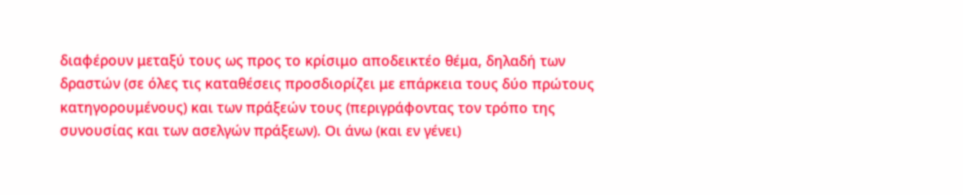διαφέρουν μεταξύ τους ως προς το κρίσιμο αποδεικτέο θέμα, δηλαδή των δραστών (σε όλες τις καταθέσεις προσδιορίζει με επάρκεια τους δύο πρώτους κατηγορουμένους) και των πράξεών τους (περιγράφοντας τον τρόπο της συνουσίας και των ασελγών πράξεων). Οι άνω (και εν γένει)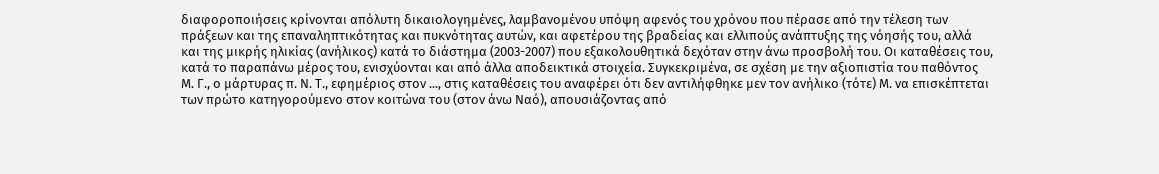διαφοροποιήσεις κρίνονται απόλυτη δικαιολογημένες, λαμβανομένου υπόψη αφενός του χρόνου που πέρασε από την τέλεση των πράξεων και της επαναληπτικότητας και πυκνότητας αυτών, και αφετέρου της βραδείας και ελλιπούς ανάπτυξης της νόησής του, αλλά και της μικρής ηλικίας (ανήλικος) κατά το διάστημα (2003-2007) που εξακολουθητικά δεχόταν στην άνω προσβολή του. Οι καταθέσεις του, κατά το παραπάνω μέρος του, ενισχύονται και από άλλα αποδεικτικά στοιχεία. Συγκεκριμένα, σε σχέση με την αξιοπιστία του παθόντος Μ. Γ., ο μάρτυρας π. Ν. Τ., εφημέριος στον ..., στις καταθέσεις του αναφέρει ότι δεν αντιλήφθηκε μεν τον ανήλικο (τότε) Μ. να επισκέπτεται των πρώτο κατηγορούμενο στον κοιτώνα του (στον άνω Ναό), απουσιάζοντας από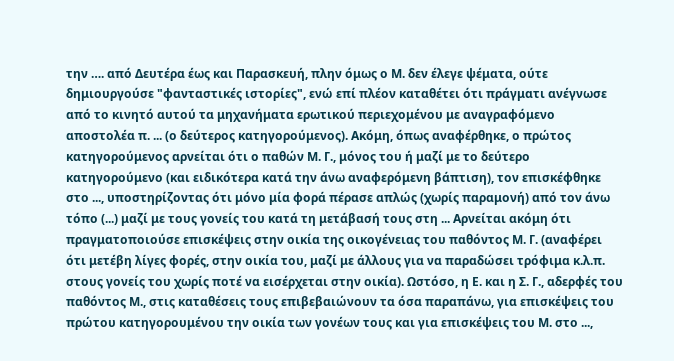την …. από Δευτέρα έως και Παρασκευή, πλην όμως ο Μ. δεν έλεγε ψέματα, ούτε δημιουργούσε "φανταστικές ιστορίες", ενώ επί πλέον καταθέτει ότι πράγματι ανέγνωσε από το κινητό αυτού τα μηχανήματα ερωτικού περιεχομένου με αναγραφόμενο αποστολέα π. ... (ο δεύτερος κατηγορούμενος). Ακόμη, όπως αναφέρθηκε, ο πρώτος κατηγορούμενος αρνείται ότι ο παθών Μ. Γ., μόνος του ή μαζί με το δεύτερο κατηγορούμενο (και ειδικότερα κατά την άνω αναφερόμενη βάπτιση), τον επισκέφθηκε στο ..., υποστηρίζοντας ότι μόνο μία φορά πέρασε απλώς (χωρίς παραμονή) από τον άνω τόπο (...) μαζί με τους γονείς του κατά τη μετάβασή τους στη ... Αρνείται ακόμη ότι πραγματοποιούσε επισκέψεις στην οικία της οικογένειας του παθόντος Μ. Γ. (αναφέρει ότι μετέβη λίγες φορές, στην οικία του, μαζί με άλλους για να παραδώσει τρόφιμα κ.λ.π. στους γονείς του χωρίς ποτέ να εισέρχεται στην οικία). Ωστόσο, η Ε. και η Σ. Γ., αδερφές του παθόντος Μ., στις καταθέσεις τους επιβεβαιώνουν τα όσα παραπάνω, για επισκέψεις του πρώτου κατηγορουμένου την οικία των γονέων τους και για επισκέψεις του Μ. στο ...,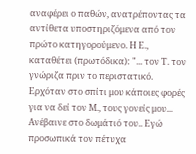αναφέρει ο παθών, ανατρέποντας τα αντίθετα υποστηριζόμενα από τον πρώτο κατηγορούμενο. Η Ε., καταθέτει (πρωτόδικα): "... τον Τ. τον γνώριζα πριν το περιστατικό. Ερχόταν στο σπίτι μου κάποιες φορές για να δεί τον Μ., τους γονείς μου... Ανέβαινε στο δωμάτιό του.. Εγώ προσωπικά τον πέτυχα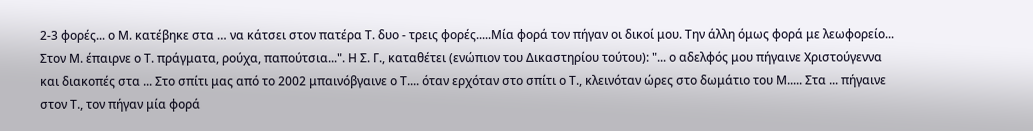2-3 φορές... ο Μ. κατέβηκε στα … να κάτσει στον πατέρα Τ. δυο - τρεις φορές.....Μία φορά τον πήγαν οι δικοί μου. Την άλλη όμως φορά με λεωφορείο... Στον Μ. έπαιρνε ο Τ. πράγματα, ρούχα, παπούτσια...". Η Σ. Γ., καταθέτει (ενώπιον του Δικαστηρίου τούτου): "... ο αδελφός μου πήγαινε Χριστούγεννα και διακοπές στα ... Στο σπίτι μας από το 2002 μπαινόβγαινε ο Τ.... όταν ερχόταν στο σπίτι ο Τ., κλεινόταν ώρες στο δωμάτιο του Μ..... Στα ... πήγαινε στον Τ., τον πήγαν μία φορά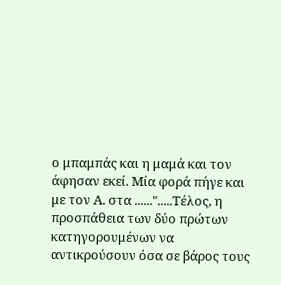ο μπαμπάς και η μαμά και τον άφησαν εκεί. Μία φορά πήγε και με τον Α. στα ......".....Τέλος, η προσπάθεια των δύο πρώτων κατηγορουμένων να αντικρούσουν όσα σε βάρος τους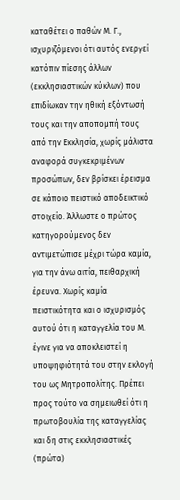καταθέτει ο παθών Μ. Γ., ισχυριζόμενοι ότι αυτός ενεργεί κατόπιν πίεσης άλλων (εκκλησιαστικών κύκλων) που επιδίωκαν την ηθική εξόντωσή τους και την αποπομπή τους από την Εκκλησία, χωρίς μάλιστα αναφορά συγκεκριμένων προσώπων, δεν βρίσκει έρεισμα σε κάποιο πειστικό αποδεικτικό στοιχείο. Άλλωστε ο πρώτος κατηγορούμενος δεν αντιμετώπισε μέχρι τώρα καμία, για την άνω αιτία, πειθαρχική έρευνα. Χωρίς καμία πειστικότητα και ο ισχυρισμός αυτού ότι η καταγγελία του Μ. έγινε για να αποκλειστεί η υποψηφιότητά του στην εκλογή του ως Μητροπολίτης. Πρέπει προς τούτο να σημειωθεί ότι η πρωτοβουλία της καταγγελίας και δη στις εκκλησιαστικές (πρώτα)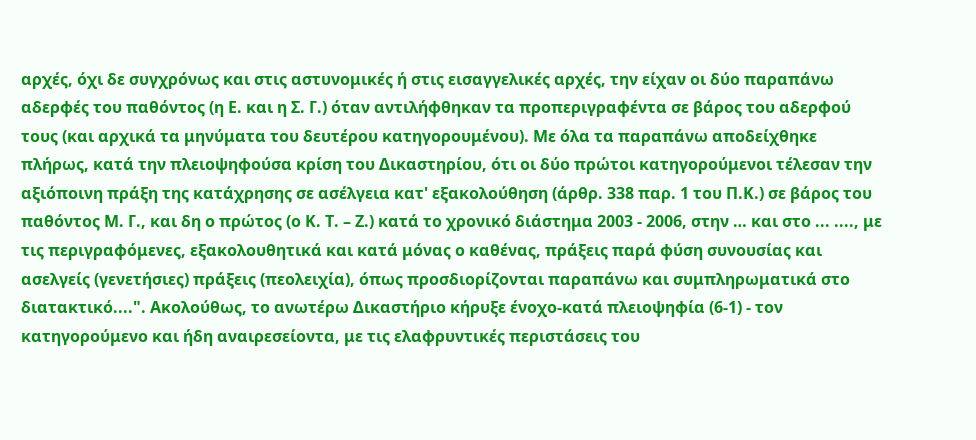αρχές, όχι δε συγχρόνως και στις αστυνομικές ή στις εισαγγελικές αρχές, την είχαν οι δύο παραπάνω αδερφές του παθόντος (η Ε. και η Σ. Γ.) όταν αντιλήφθηκαν τα προπεριγραφέντα σε βάρος του αδερφού τους (και αρχικά τα μηνύματα του δευτέρου κατηγορουμένου). Με όλα τα παραπάνω αποδείχθηκε πλήρως, κατά την πλειοψηφούσα κρίση του Δικαστηρίου, ότι οι δύο πρώτοι κατηγορούμενοι τέλεσαν την αξιόποινη πράξη της κατάχρησης σε ασέλγεια κατ' εξακολούθηση (άρθρ. 338 παρ. 1 του Π.Κ.) σε βάρος του παθόντος Μ. Γ., και δη ο πρώτος (ο Κ. Τ. – Ζ.) κατά το χρονικό διάστημα 2003 - 2006, στην … και στο ... ...., με τις περιγραφόμενες, εξακολουθητικά και κατά μόνας ο καθένας, πράξεις παρά φύση συνουσίας και ασελγείς (γενετήσιες) πράξεις (πεολειχία), όπως προσδιορίζονται παραπάνω και συμπληρωματικά στο διατακτικό....". Ακολούθως, το ανωτέρω Δικαστήριο κήρυξε ένοχο-κατά πλειοψηφία (6-1) - τον κατηγορούμενο και ήδη αναιρεσείοντα, με τις ελαφρυντικές περιστάσεις του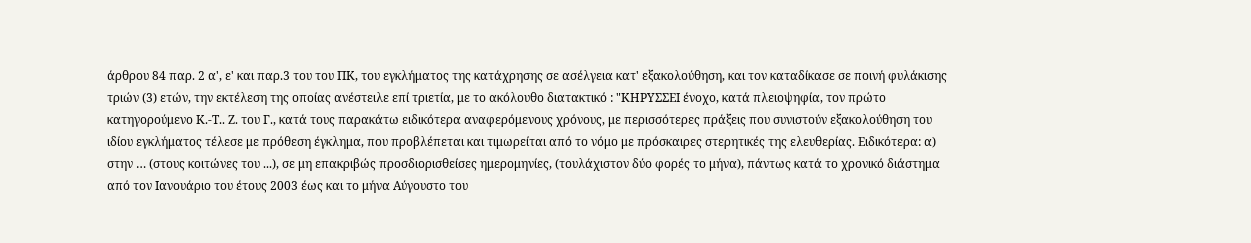άρθρου 84 παρ. 2 α', ε' και παρ.3 του του ΠΚ, του εγκλήματος της κατάχρησης σε ασέλγεια κατ' εξακολούθηση, και τον καταδίκασε σε ποινή φυλάκισης τριών (3) ετών, την εκτέλεση της οποίας ανέστειλε επί τριετία, με το ακόλουθο διατακτικό : "ΚΗΡΥΣΣΕΙ ένοχο, κατά πλειοψηφία, τον πρώτο κατηγορούμενο Κ.-Τ.. Ζ. του Γ., κατά τους παρακάτω ειδικότερα αναφερόμενους χρόνους, με περισσότερες πράξεις που συνιστούν εξακολούθηση του ιδίου εγκλήματος τέλεσε με πρόθεση έγκλημα, που προβλέπεται και τιμωρείται από το νόμο με πρόσκαιρες στερητικές της ελευθερίας. Ειδικότερα: α) στην … (στους κοιτώνες του ...), σε μη επακριβώς προσδιορισθείσες ημερομηνίες, (τουλάχιστον δύο φορές το μήνα), πάντως κατά το χρονικό διάστημα από τον Ιανουάριο του έτους 2003 έως και το μήνα Αύγουστο του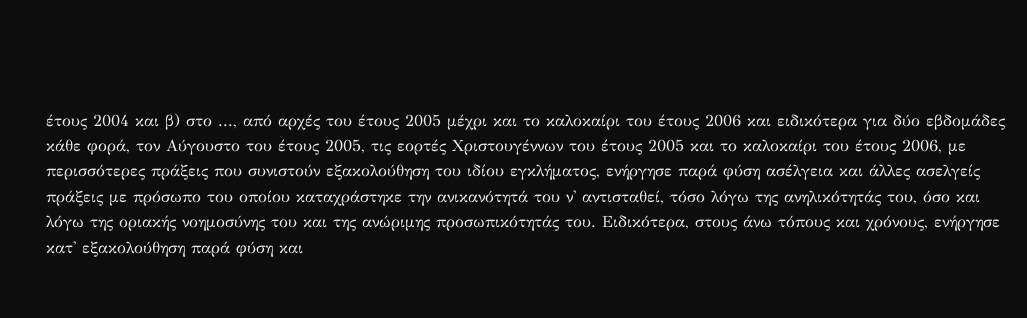έτους 2004 και β) στο ..., από αρχές του έτους 2005 μέχρι και το καλοκαίρι του έτους 2006 και ειδικότερα για δύο εβδομάδες κάθε φορά, τον Αύγουστο του έτους 2005, τις εορτές Χριστουγέννων του έτους 2005 και το καλοκαίρι του έτους 2006, με περισσότερες πράξεις που συνιστούν εξακολούθηση του ιδίου εγκλήματος, ενήργησε παρά φύση ασέλγεια και άλλες ασελγείς πράξεις με πρόσωπο του οποίου καταχράστηκε την ανικανότητά του ν' αντισταθεί, τόσο λόγω της ανηλικότητάς του, όσο και λόγω της οριακής νοημοσύνης του και της ανώριμης προσωπικότητάς του. Ειδικότερα, στους άνω τόπους και χρόνους, ενήργησε κατ' εξακολούθηση παρά φύση και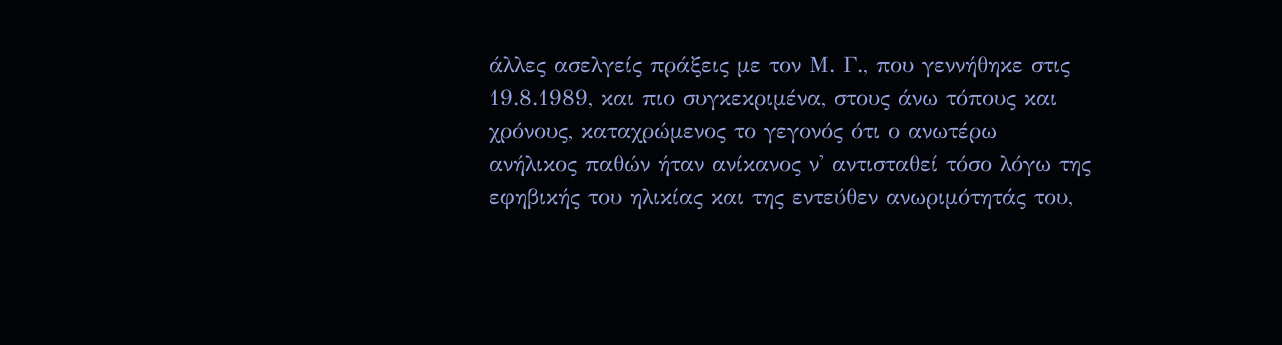άλλες ασελγείς πράξεις με τον Μ. Γ., που γεννήθηκε στις 19.8.1989, και πιο συγκεκριμένα, στους άνω τόπους και χρόνους, καταχρώμενος το γεγονός ότι ο ανωτέρω ανήλικος παθών ήταν ανίκανος ν' αντισταθεί τόσο λόγω της εφηβικής του ηλικίας και της εντεύθεν ανωριμότητάς του,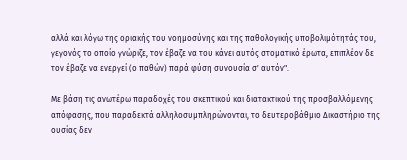αλλά και λόγω της οριακής του νοημοσύνης και της παθολογικής υποβολιμότητάς του, γεγονός το οποίο γνώριζε, τον έβαζε να του κάνει αυτός στοματικό έρωτα, επιπλέον δε τον έβαζε να ενεργεί (ο παθών) παρά φύση συνουσία σ' αυτόν".

Με βάση τις ανωτέρω παραδοχές του σκεπτικού και διατακτικού της προσβαλλόμενης απόφασης, που παραδεκτά αλληλοσυμπληρώνονται, το δευτεροβάθμιο Δικαστήριο της ουσίας δεν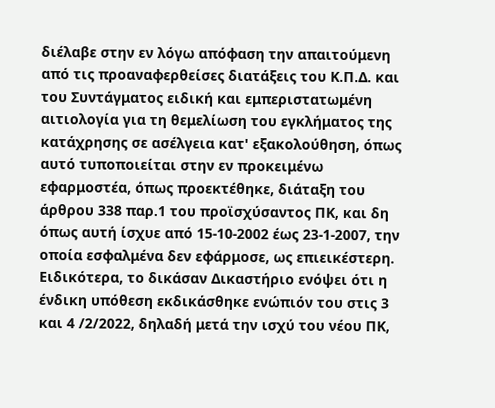διέλαβε στην εν λόγω απόφαση την απαιτούμενη από τις προαναφερθείσες διατάξεις του Κ.Π.Δ. και του Συντάγματος ειδική και εμπεριστατωμένη αιτιολογία για τη θεμελίωση του εγκλήματος της κατάχρησης σε ασέλγεια κατ' εξακολούθηση, όπως αυτό τυποποιείται στην εν προκειμένω εφαρμοστέα, όπως προεκτέθηκε, διάταξη του άρθρου 338 παρ.1 του προϊσχύσαντος ΠΚ, και δη όπως αυτή ίσχυε από 15-10-2002 έως 23-1-2007, την οποία εσφαλμένα δεν εφάρμοσε, ως επιεικέστερη. Ειδικότερα, το δικάσαν Δικαστήριο ενόψει ότι η ένδικη υπόθεση εκδικάσθηκε ενώπιόν του στις 3 και 4 /2/2022, δηλαδή μετά την ισχύ του νέου ΠΚ,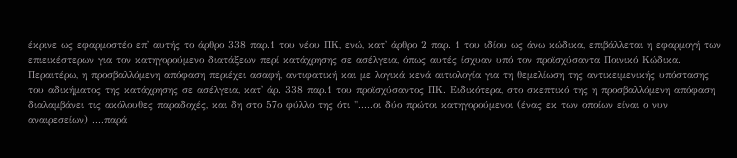έκρινε ως εφαρμοστέο επ' αυτής το άρθρο 338 παρ.1 του νέου ΠΚ, ενώ, κατ' άρθρο 2 παρ. 1 του ιδίου ως άνω κώδικα, επιβάλλεται η εφαρμογή των επιεικέστερων για τον κατηγορούμενο διατάξεων περί κατάχρησης σε ασέλγεια, όπως αυτές ίσχυαν υπό τον προϊσχύσαντα Ποινικό Κώδικα. Περαιτέρω, η προσβαλλόμενη απόφαση περιέχει ασαφή, αντιφατική και με λογικά κενά αιτιολογία για τη θεμελίωση της αντικειμενικής υπόστασης του αδικήματος της κατάχρησης σε ασέλγεια, κατ' άρ. 338 παρ.1 του προϊσχύσαντος ΠΚ. Ειδικότερα, στο σκεπτικό της η προσβαλλόμενη απόφαση διαλαμβάνει τις ακόλουθες παραδοχές, και δη στο 57ο φύλλο της ότι ".....οι δύο πρώτοι κατηγορούμενοι (ένας εκ των οποίων είναι ο νυν αναιρεσείων) ....παρά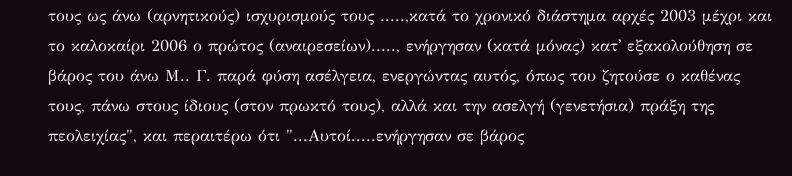τους ως άνω (αρνητικούς) ισχυρισμούς τους .....,κατά το χρονικό διάστημα αρχές 2003 μέχρι και το καλοκαίρι 2006 ο πρώτος (αναιρεσείων)....., ενήργησαν (κατά μόνας) κατ' εξακολούθηση σε βάρος του άνω Μ.. Γ. παρά φύση ασέλγεια, ενεργώντας αυτός, όπως του ζητούσε ο καθένας τους, πάνω στους ίδιους (στον πρωκτό τους), αλλά και την ασελγή (γενετήσια) πράξη της πεολειχίας", και περαιτέρω ότι "...Αυτοί.....ενήργησαν σε βάρος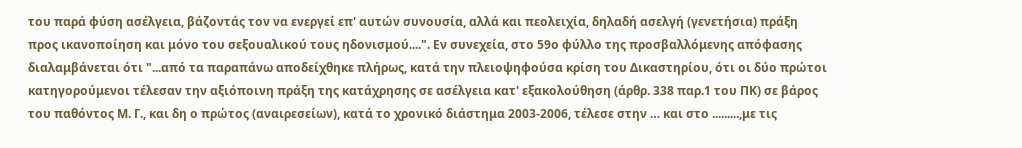του παρά φύση ασέλγεια, βάζοντάς τον να ενεργεί επ' αυτών συνουσία, αλλά και πεολειχία, δηλαδή ασελγή (γενετήσια) πράξη προς ικανοποίηση και μόνο του σεξουαλικού τους ηδονισμού....". Εν συνεχεία, στο 59ο φύλλο της προσβαλλόμενης απόφασης διαλαμβάνεται ότι "...από τα παραπάνω αποδείχθηκε πλήρως, κατά την πλειοψηφούσα κρίση του Δικαστηρίου, ότι οι δύο πρώτοι κατηγορούμενοι τέλεσαν την αξιόποινη πράξη της κατάχρησης σε ασέλγεια κατ' εξακολούθηση (άρθρ. 338 παρ.1 του ΠΚ) σε βάρος του παθόντος Μ. Γ., και δη ο πρώτος (αναιρεσείων), κατά το χρονικό διάστημα 2003-2006, τέλεσε στην … και στο .........,με τις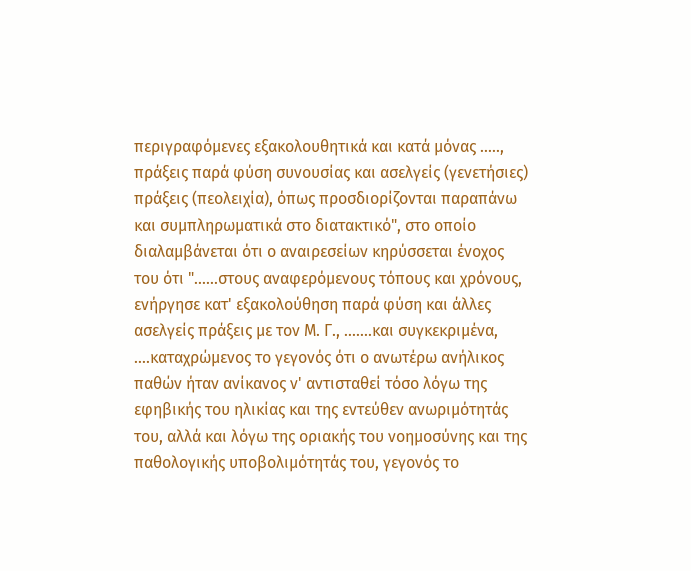περιγραφόμενες εξακολουθητικά και κατά μόνας ....., πράξεις παρά φύση συνουσίας και ασελγείς (γενετήσιες) πράξεις (πεολειχία), όπως προσδιορίζονται παραπάνω και συμπληρωματικά στο διατακτικό", στο οποίο διαλαμβάνεται ότι ο αναιρεσείων κηρύσσεται ένοχος του ότι "......στους αναφερόμενους τόπους και χρόνους, ενήργησε κατ' εξακολούθηση παρά φύση και άλλες ασελγείς πράξεις με τον Μ. Γ., .......και συγκεκριμένα, ....καταχρώμενος το γεγονός ότι ο ανωτέρω ανήλικος παθών ήταν ανίκανος ν' αντισταθεί τόσο λόγω της εφηβικής του ηλικίας και της εντεύθεν ανωριμότητάς του, αλλά και λόγω της οριακής του νοημοσύνης και της παθολογικής υποβολιμότητάς του, γεγονός το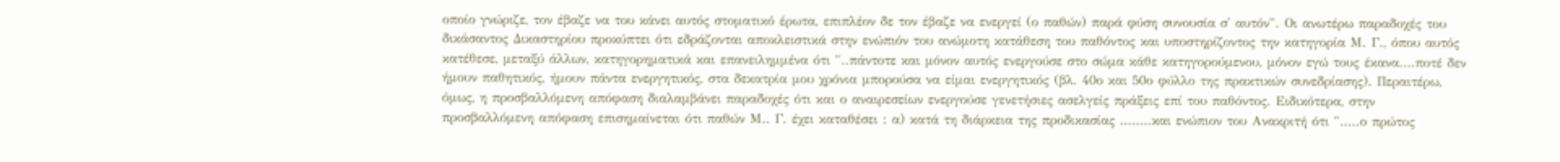οποίο γνώριζε, τον έβαζε να του κάνει αυτός στοματικό έρωτα, επιπλέον δε τον έβαζε να ενεργεί (ο παθών) παρά φύση συνουσία σ' αυτόν". Οι ανωτέρω παραδοχές του δικάσαντος Δικαστηρίου προκύπτει ότι εδράζονται αποκλειστικά στην ενώπιόν του ανώμοτη κατάθεση του παθόντος και υποστηρίζοντος την κατηγορία Μ. Γ., όπου αυτός κατέθεσε, μεταξύ άλλων, κατηγορηματικά και επανειλημμένα ότι "..πάντοτε και μόνον αυτός ενεργούσε στο σώμα κάθε κατηγορούμενου, μόνον εγώ τους έκανα....ποτέ δεν ήμουν παθητικός, ήμουν πάντα ενεργητικός, στα δεκατρία μου χρόνια μπορούσα να είμαι ενεργητικός (βλ. 40ο και 50ο φύλλο της πρακτικών συνεδρίασης). Περαιτέρω, όμως, η προσβαλλόμενη απόφαση διαλαμβάνει παραδοχές ότι και ο αναιρεσείων ενεργούσε γενετήσιες ασελγείς πράξεις επί του παθόντος. Ειδικότερα, στην προσβαλλόμενη απόφαση επισημαίνεται ότι παθών Μ.. Γ. έχει καταθέσει : α) κατά τη διάρκεια της προδικασίας ........και ενώπιον του Ανακριτή ότι ".....ο πρώτος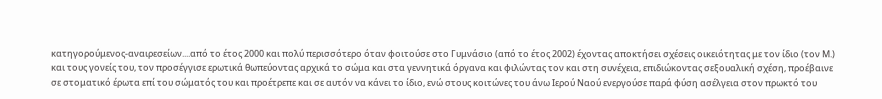κατηγορούμενος-αναιρεσείων....από το έτος 2000 και πολύ περισσότερο όταν φοιτούσε στο Γυμνάσιο (από το έτος 2002) έχοντας αποκτήσει σχέσεις οικειότητας με τον ίδιο (τον Μ.) και τους γονείς του, τον προσέγγισε ερωτικά θωπεύοντας αρχικά το σώμα και στα γεννητικά όργανα και φιλώντας τον και στη συνέχεια, επιδιώκοντας σεξουαλική σχέση, προέβαινε σε στοματικό έρωτα επί του σώματός του και προέτρεπε και σε αυτόν να κάνει το ίδιο, ενώ στους κοιτώνες του άνω Ιερού Ναού ενεργούσε παρά φύση ασέλγεια στον πρωκτό του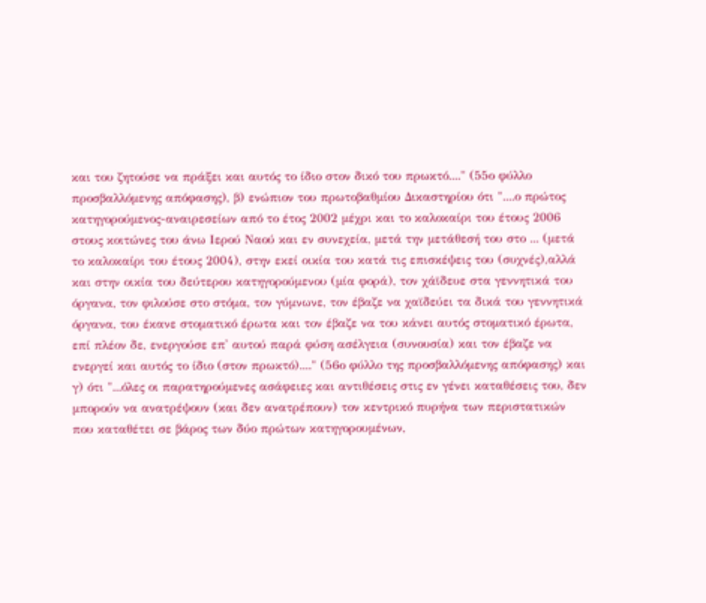και του ζητούσε να πράξει και αυτός το ίδιο στον δικό του πρωκτό...." (55ο φύλλο προσβαλλόμενης απόφασης), β) ενώπιον του πρωτοβαθμίου Δικαστηρίου ότι "....ο πρώτος κατηγορούμενος-αναιρεσείων από το έτος 2002 μέχρι και το καλοκαίρι του έτους 2006 στους κοιτώνες του άνω Ιερού Ναού και εν συνεχεία, μετά την μετάθεσή του στο ... (μετά το καλοκαίρι του έτους 2004), στην εκεί οικία του κατά τις επισκέψεις του (συχνές),αλλά και στην οικία του δεύτερου κατηγορούμενου (μία φορά), τον χάϊδευε στα γεννητικά του όργανα, τον φιλούσε στο στόμα, τον γύμνωνε, τον έβαζε να χαϊδεύει τα δικά του γεννητικά όργανα, του έκανε στοματικό έρωτα και τον έβαζε να του κάνει αυτός στοματικό έρωτα, επί πλέον δε, ενεργούσε επ' αυτού παρά φύση ασέλγεια (συνουσία) και τον έβαζε να ενεργεί και αυτός το ίδιο (στον πρωκτό)...." (56ο φύλλο της προσβαλλόμενης απόφασης) και γ) ότι "...όλες οι παρατηρούμενες ασάφειες και αντιθέσεις στις εν γένει καταθέσεις του, δεν μπορούν να ανατρέψουν (και δεν ανατρέπουν) τον κεντρικό πυρήνα των περιστατικών που καταθέτει σε βάρος των δύο πρώτων κατηγορουμένων,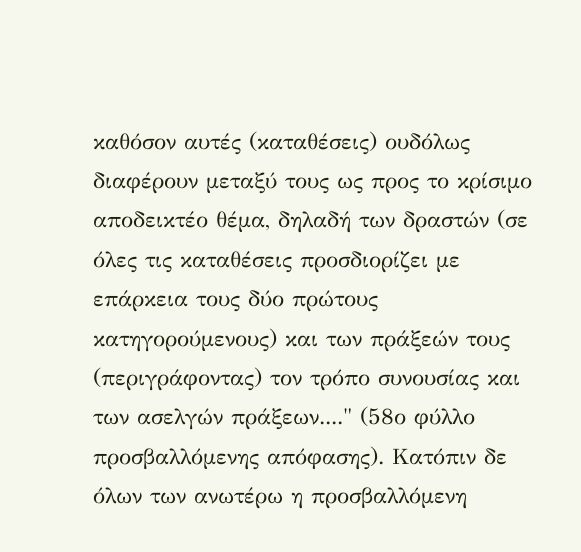καθόσον αυτές (καταθέσεις) ουδόλως διαφέρουν μεταξύ τους ως προς το κρίσιμο αποδεικτέο θέμα, δηλαδή των δραστών (σε όλες τις καταθέσεις προσδιορίζει με επάρκεια τους δύο πρώτους κατηγορούμενους) και των πράξεών τους (περιγράφοντας) τον τρόπο συνουσίας και των ασελγών πράξεων...." (58ο φύλλο προσβαλλόμενης απόφασης). Κατόπιν δε όλων των ανωτέρω η προσβαλλόμενη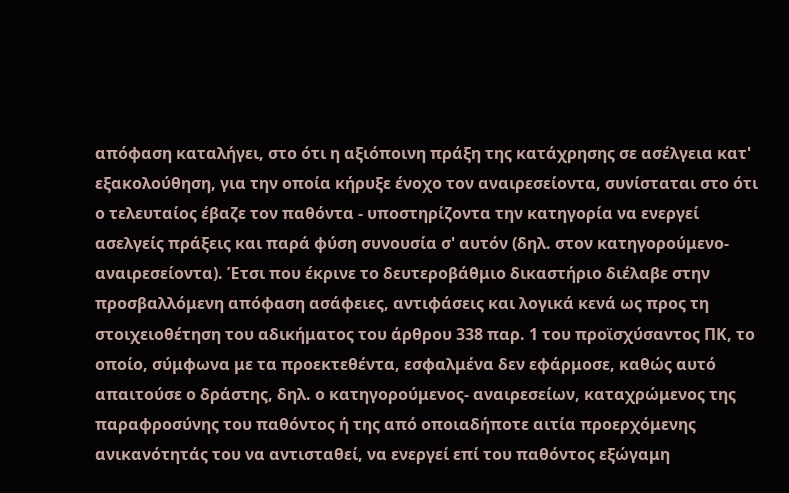απόφαση καταλήγει, στο ότι η αξιόποινη πράξη της κατάχρησης σε ασέλγεια κατ' εξακολούθηση, για την οποία κήρυξε ένοχο τον αναιρεσείοντα, συνίσταται στο ότι ο τελευταίος έβαζε τον παθόντα - υποστηρίζοντα την κατηγορία να ενεργεί ασελγείς πράξεις και παρά φύση συνουσία σ' αυτόν (δηλ. στον κατηγορούμενο-αναιρεσείοντα). Έτσι που έκρινε το δευτεροβάθμιο δικαστήριο διέλαβε στην προσβαλλόμενη απόφαση ασάφειες, αντιφάσεις και λογικά κενά ως προς τη στοιχειοθέτηση του αδικήματος του άρθρου 338 παρ. 1 του προϊσχύσαντος ΠΚ, το οποίο, σύμφωνα με τα προεκτεθέντα, εσφαλμένα δεν εφάρμοσε, καθώς αυτό απαιτούσε ο δράστης, δηλ. ο κατηγορούμενος- αναιρεσείων, καταχρώμενος της παραφροσύνης του παθόντος ή της από οποιαδήποτε αιτία προερχόμενης ανικανότητάς του να αντισταθεί, να ενεργεί επί του παθόντος εξώγαμη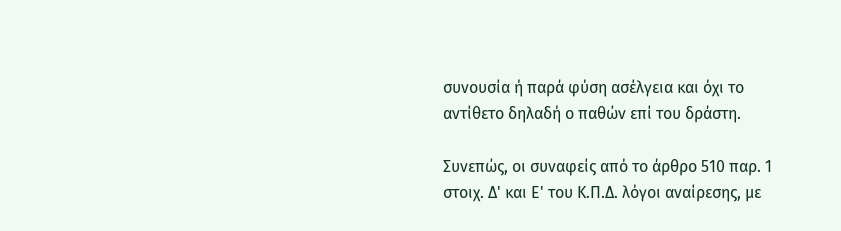συνουσία ή παρά φύση ασέλγεια και όχι το αντίθετο δηλαδή ο παθών επί του δράστη.

Συνεπώς, οι συναφείς από το άρθρο 510 παρ. 1 στοιχ. Δ' και Ε' του Κ.Π.Δ. λόγοι αναίρεσης, με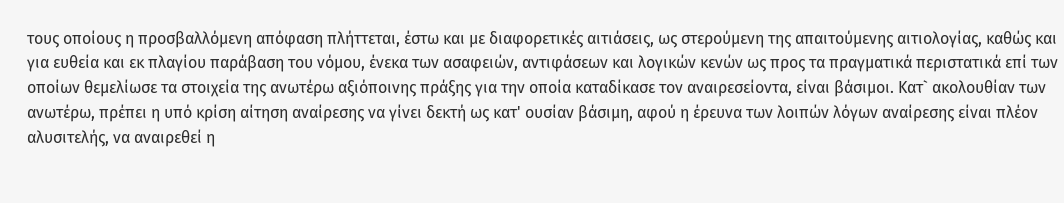τους οποίους η προσβαλλόμενη απόφαση πλήττεται, έστω και με διαφορετικές αιτιάσεις, ως στερούμενη της απαιτούμενης αιτιολογίας, καθώς και για ευθεία και εκ πλαγίου παράβαση του νόμου, ένεκα των ασαφειών, αντιφάσεων και λογικών κενών ως προς τα πραγματικά περιστατικά επί των οποίων θεμελίωσε τα στοιχεία της ανωτέρω αξιόποινης πράξης για την οποία καταδίκασε τον αναιρεσείοντα, είναι βάσιμοι. Κατ` ακολουθίαν των ανωτέρω, πρέπει η υπό κρίση αίτηση αναίρεσης να γίνει δεκτή ως κατ' ουσίαν βάσιμη, αφού η έρευνα των λοιπών λόγων αναίρεσης είναι πλέον αλυσιτελής, να αναιρεθεί η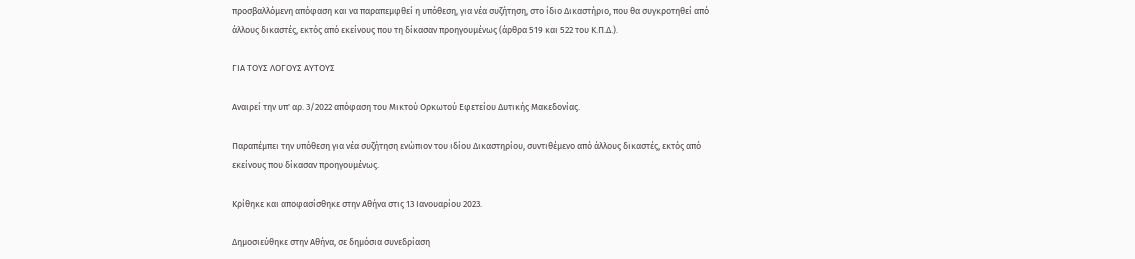προσβαλλόμενη απόφαση και να παραπεμφθεί η υπόθεση, για νέα συζήτηση, στο ίδιο Δικαστήριο, που θα συγκροτηθεί από άλλους δικαστές, εκτός από εκείνους που τη δίκασαν προηγουμένως (άρθρα 519 και 522 του Κ.Π.Δ.).

ΓΙΑ ΤΟΥΣ ΛΟΓΟΥΣ ΑΥΤΟΥΣ

Αναιρεί την υπ' αρ. 3/2022 απόφαση του Μικτού Ορκωτού Εφετείου Δυτικής Μακεδονίας.

Παραπέμπει την υπόθεση για νέα συζήτηση ενώπιον του ιδίου Δικαστηρίου, συντιθέμενο από άλλους δικαστές, εκτός από εκείνους που δίκασαν προηγουμένως.

Κρίθηκε και αποφασίσθηκε στην Αθήνα στις 13 Ιανουαρίου 2023.

Δημοσιεύθηκε στην Αθήνα, σε δημόσια συνεδρίαση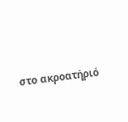στο ακροατήριό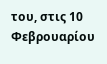του, στις 10 Φεβρουαρίου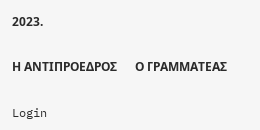2023.

Η ΑΝΤΙΠΡΟΕΔΡΟΣ      Ο ΓΡΑΜΜΑΤΕΑΣ

Login